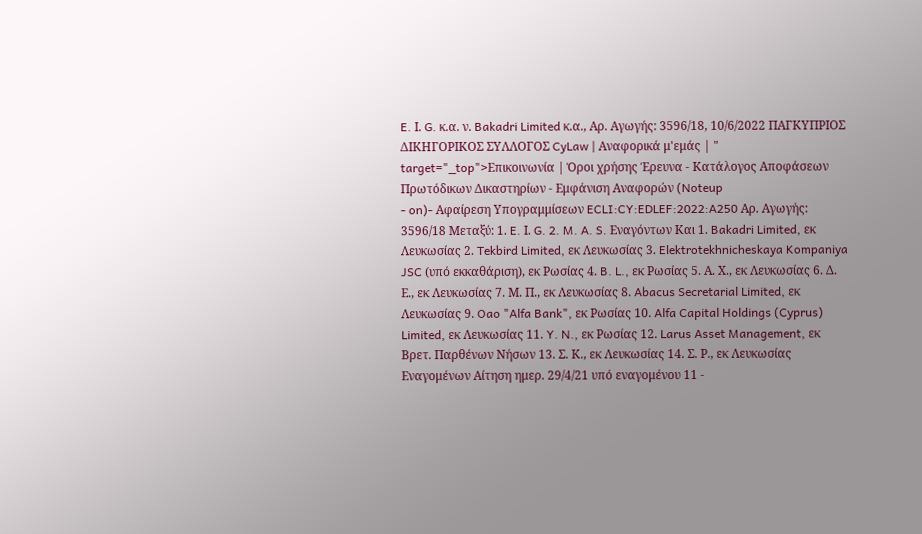E. Ι. G. κ.α. ν. Bakadri Limited κ.α., Αρ. Αγωγής: 3596/18, 10/6/2022 ΠΑΓΚΥΠΡΙΟΣ ΔΙΚΗΓΟΡΙΚΟΣ ΣΥΛΛΟΓΟΣ CyLaw | Αναφορικά μ'εμάς | " target="_top">Επικοινωνία | Όροι χρήσης Έρευνα - Κατάλογος Αποφάσεων Πρωτόδικων Δικαστηρίων - Εμφάνιση Αναφορών (Noteup
- on)- Αφαίρεση Υπογραμμίσεων ECLI:CY:EDLEF:2022:A250 Αρ. Αγωγής: 3596/18 Μεταξύ: 1. E. Ι. G. 2. M. A. S. Εναγόντων Και 1. Bakadri Limited, εκ Λευκωσίας 2. Tekbird Limited, εκ Λευκωσίας 3. Elektrotekhnicheskaya Kompaniya JSC (υπό εκκαθάριση), εκ Ρωσίας 4. B. L., εκ Ρωσίας 5. Α. Χ., εκ Λευκωσίας 6. Δ. Ε., εκ Λευκωσίας 7. Μ. Π., εκ Λευκωσίας 8. Abacus Secretarial Limited, εκ Λευκωσίας 9. Oao "Alfa Bank", εκ Ρωσίας 10. Alfa Capital Holdings (Cyprus) Limited, εκ Λευκωσίας 11. Y. N., εκ Ρωσίας 12. Larus Asset Management, εκ Βρετ. Παρθένων Νήσων 13. Σ. Κ., εκ Λευκωσίας 14. Σ. Ρ., εκ Λευκωσίας Εναγομένων Αίτηση ημερ. 29/4/21 υπό εναγομένου 11 -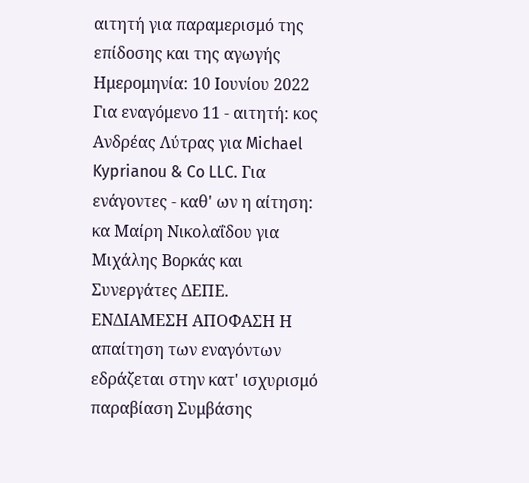αιτητή για παραμερισμό της επίδοσης και της αγωγής Ημερομηνία: 10 Ιουνίου 2022 Για εναγόμενο 11 - αιτητή: κος Ανδρέας Λύτρας για Michael Kyprianou & Co LLC. Για ενάγοντες - καθ' ων η αίτηση: κα Μαίρη Νικολαΐδου για Μιχάλης Βορκάς και Συνεργάτες ΔΕΠΕ. ΕΝΔΙΑΜΕΣΗ ΑΠΟΦΑΣΗ Η απαίτηση των εναγόντων εδράζεται στην κατ' ισχυρισμό παραβίαση Συμβάσης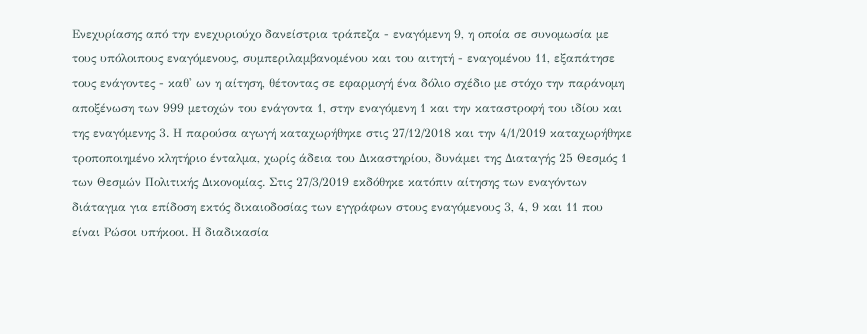Ενεχυρίασης από την ενεχυριούχο δανείστρια τράπεζα - εναγόμενη 9, η οποία σε συνομωσία με τους υπόλοιπους εναγόμενους, συμπεριλαμβανομένου και του αιτητή - εναγομένου 11, εξαπάτησε τους ενάγοντες - καθ' ων η αίτηση, θέτοντας σε εφαρμογή ένα δόλιο σχέδιο με στόχο την παράνομη αποξένωση των 999 μετοχών του ενάγοντα 1, στην εναγόμενη 1 και την καταστροφή του ιδίου και της εναγόμενης 3. Η παρούσα αγωγή καταχωρήθηκε στις 27/12/2018 και την 4/1/2019 καταχωρήθηκε τροποποιημένο κλητήριο ένταλμα, χωρίς άδεια του Δικαστηρίου, δυνάμει της Διαταγής 25 Θεσμός 1 των Θεσμών Πολιτικής Δικονομίας. Στις 27/3/2019 εκδόθηκε κατόπιν αίτησης των εναγόντων διάταγμα για επίδοση εκτός δικαιοδοσίας των εγγράφων στους εναγόμενους 3, 4, 9 και 11 που είναι Ρώσοι υπήκοοι. Η διαδικασία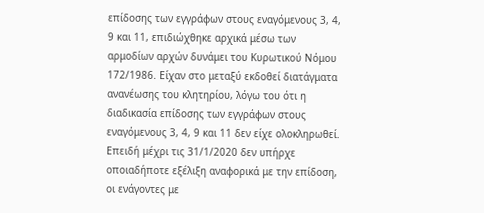επίδοσης των εγγράφων στους εναγόμενους 3, 4, 9 και 11, επιδιώχθηκε αρχικά μέσω των αρμοδίων αρχών δυνάμει του Κυρωτικού Νόμου 172/1986. Είχαν στο μεταξύ εκδοθεί διατάγματα ανανέωσης του κλητηρίου, λόγω του ότι η διαδικασία επίδοσης των εγγράφων στους εναγόμενους 3, 4, 9 και 11 δεν είχε ολοκληρωθεί. Επειδή μέχρι τις 31/1/2020 δεν υπήρχε οποιαδήποτε εξέλιξη αναφορικά με την επίδοση, οι ενάγοντες με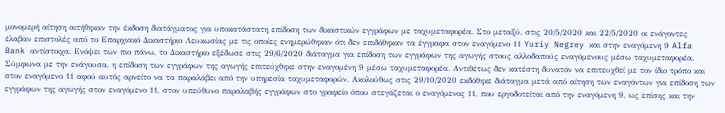μονομερή αίτηση αιτήθηκαν την έκδοση διατάγματος για υποκατάστατη επίδοση των δικαστικών εγγράφων με ταχυμεταφορέα. Στο μεταξύ, στις 20/5/2020 και 22/5/2020 οι ενάγοντες έλαβαν επιστολές από το Επαρχιακό Δικαστήριο Λευκωσίας με τις οποίες ενημερώθηκαν ότι δεν επιδόθηκαν τα έγγραφα στον εναγόμενο 11 Yuriy Negrey και στην εναγόμενη 9 Alfa Bank αντίστοιχα. Ενόψει των πιο πάνω, το Δικαστήριο εξέδωσε στις 29/6/2020 διάταγμα για επίδοση των εγγράφων της αγωγής στους αλλοδαπούς εναγόμενους μέσω ταχυμεταφορέα. Σύμφωνα με την ενάγουσα, η επίδοση των εγγράφων της αγωγής επιτεύχθηκε στην εναγομένη 9 μέσω ταχυμεταφορέα. Αντιθέτως δεν κατέστη δυνατόν να επιτευχθεί με τον ίδιο τρόπο και στον εναγόμενο 11 αφού αυτός αρνείτο να τα παραλάβει από την υπηρεσία ταχυμεταφορών. Ακολούθως στις 29/10/2020 εκδόθηκε διάταγμα μετά από αίτηση των εναγόντων για επίδοση των εγγράφων της αγωγής στον εναγόμενο 11, στον υπεύθυνο παραλαβής εγγράφων στο γραφείο όπου στεγάζεται ο εναγόμενος 11, που εργοδοτείται από την εναγόμενη 9, ως επίσης και την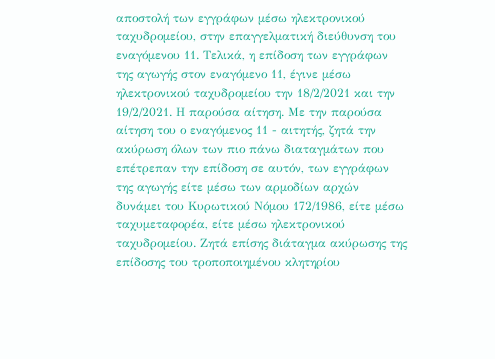αποστολή των εγγράφων μέσω ηλεκτρονικού ταχυδρομείου, στην επαγγελματική διεύθυνση του εναγόμενου 11. Τελικά, η επίδοση των εγγράφων της αγωγής στον εναγόμενο 11, έγινε μέσω ηλεκτρονικού ταχυδρομείου την 18/2/2021 και την 19/2/2021. Η παρούσα αίτηση. Με την παρούσα αίτηση του ο εναγόμενος 11 - αιτητής, ζητά την ακύρωση όλων των πιο πάνω διαταγμάτων που επέτρεπαν την επίδοση σε αυτόν, των εγγράφων της αγωγής είτε μέσω των αρμοδίων αρχών δυνάμει του Κυρωτικού Νόμου 172/1986, είτε μέσω ταχυμεταφορέα, είτε μέσω ηλεκτρονικού ταχυδρομείου. Ζητά επίσης διάταγμα ακύρωσης της επίδοσης του τροποποιημένου κλητηρίου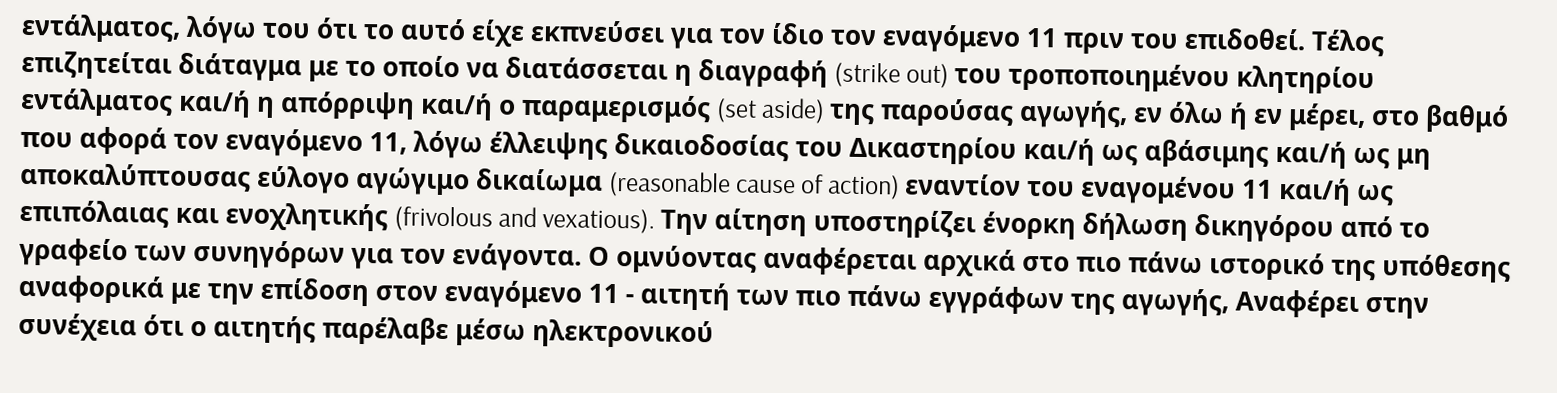εντάλματος, λόγω του ότι το αυτό είχε εκπνεύσει για τον ίδιο τον εναγόμενο 11 πριν του επιδοθεί. Τέλος επιζητείται διάταγμα με το οποίο να διατάσσεται η διαγραφή (strike out) του τροποποιημένου κλητηρίου εντάλματος και/ή η απόρριψη και/ή ο παραμερισμός (set aside) της παρούσας αγωγής, εν όλω ή εν μέρει, στο βαθμό που αφορά τον εναγόμενο 11, λόγω έλλειψης δικαιοδοσίας του Δικαστηρίου και/ή ως αβάσιμης και/ή ως μη αποκαλύπτουσας εύλογο αγώγιμο δικαίωμα (reasonable cause of action) εναντίον του εναγομένου 11 και/ή ως επιπόλαιας και ενοχλητικής (frivolous and vexatious). Την αίτηση υποστηρίζει ένορκη δήλωση δικηγόρου από το γραφείο των συνηγόρων για τον ενάγοντα. Ο ομνύοντας αναφέρεται αρχικά στο πιο πάνω ιστορικό της υπόθεσης αναφορικά με την επίδοση στον εναγόμενο 11 - αιτητή των πιο πάνω εγγράφων της αγωγής, Αναφέρει στην συνέχεια ότι ο αιτητής παρέλαβε μέσω ηλεκτρονικού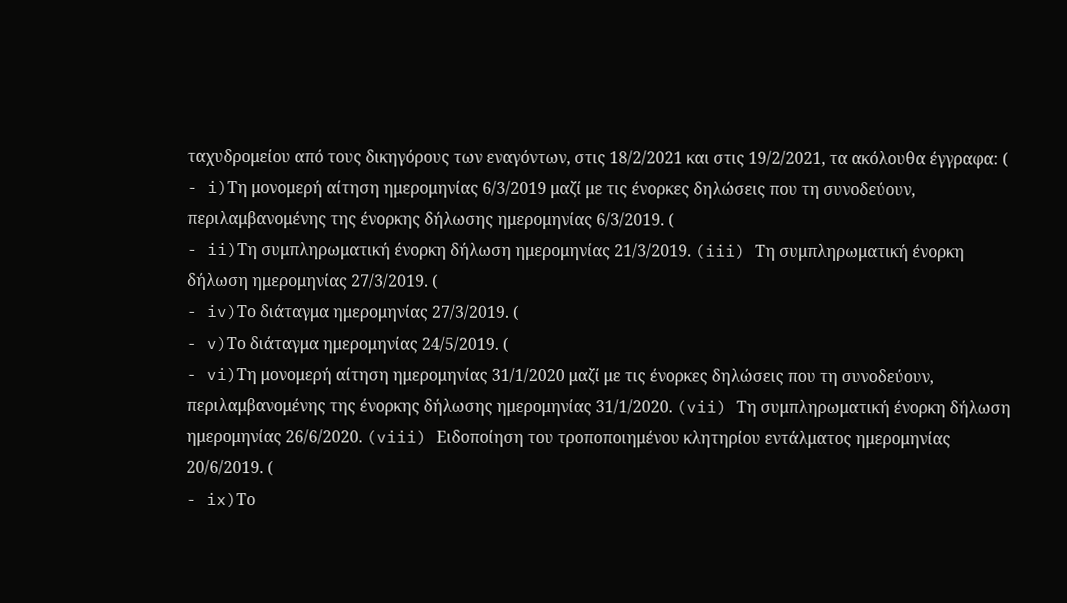ταχυδρομείου από τους δικηγόρους των εναγόντων, στις 18/2/2021 και στις 19/2/2021, τα ακόλουθα έγγραφα: (
- i)Τη μονομερή αίτηση ημερομηνίας 6/3/2019 μαζί με τις ένορκες δηλώσεις που τη συνοδεύουν, περιλαμβανομένης της ένορκης δήλωσης ημερομηνίας 6/3/2019. (
- ii)Τη συμπληρωματική ένορκη δήλωση ημερομηνίας 21/3/2019. (iii) Τη συμπληρωματική ένορκη δήλωση ημερομηνίας 27/3/2019. (
- iv)Το διάταγμα ημερομηνίας 27/3/2019. (
- v)Το διάταγμα ημερομηνίας 24/5/2019. (
- vi)Τη μονομερή αίτηση ημερομηνίας 31/1/2020 μαζί με τις ένορκες δηλώσεις που τη συνοδεύουν, περιλαμβανομένης της ένορκης δήλωσης ημερομηνίας 31/1/2020. (vii) Τη συμπληρωματική ένορκη δήλωση ημερομηνίας 26/6/2020. (viii) Ειδοποίηση του τροποποιημένου κλητηρίου εντάλματος ημερομηνίας 20/6/2019. (
- ix)Το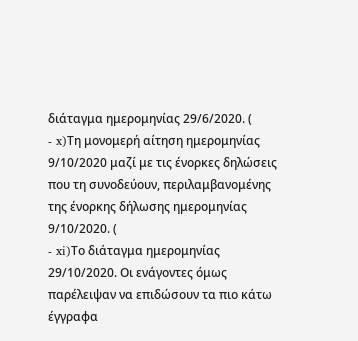διάταγμα ημερομηνίας 29/6/2020. (
- x)Τη μονομερή αίτηση ημερομηνίας 9/10/2020 μαζί με τις ένορκες δηλώσεις που τη συνοδεύουν, περιλαμβανομένης της ένορκης δήλωσης ημερομηνίας 9/10/2020. (
- xi)Το διάταγμα ημερομηνίας 29/10/2020. Οι ενάγοντες όμως παρέλειψαν να επιδώσουν τα πιο κάτω έγγραφα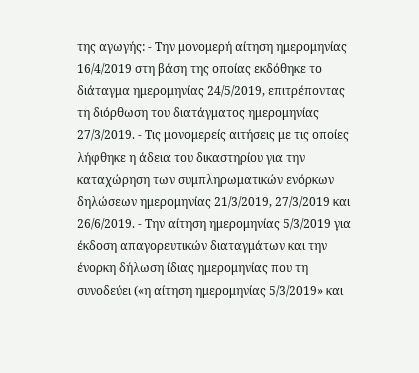της αγωγής: - Την μονομερή αίτηση ημερομηνίας 16/4/2019 στη βάση της οποίας εκδόθηκε το διάταγμα ημερομηνίας 24/5/2019, επιτρέποντας τη διόρθωση του διατάγματος ημερομηνίας 27/3/2019. - Τις μονομερείς αιτήσεις με τις οποίες λήφθηκε η άδεια του δικαστηρίου για την καταχώρηση των συμπληρωματικών ενόρκων δηλώσεων ημερομηνίας 21/3/2019, 27/3/2019 και 26/6/2019. - Την αίτηση ημερομηνίας 5/3/2019 για έκδοση απαγορευτικών διαταγμάτων και την ένορκη δήλωση ίδιας ημερομηνίας που τη συνοδεύει («η αίτηση ημερομηνίας 5/3/2019» και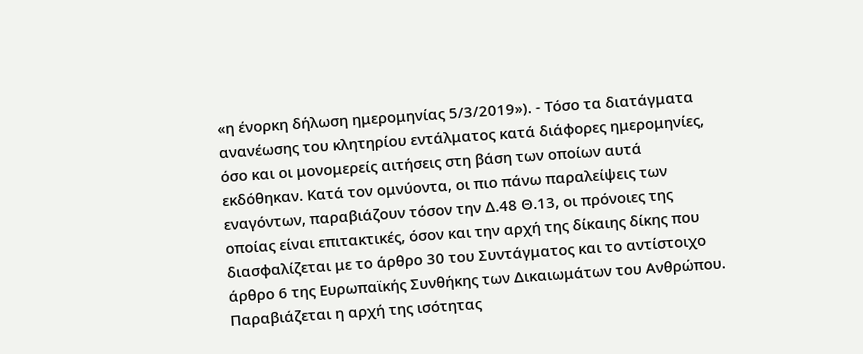«η ένορκη δήλωση ημερομηνίας 5/3/2019»). - Τόσο τα διατάγματα ανανέωσης του κλητηρίου εντάλματος κατά διάφορες ημερομηνίες, όσο και οι μονομερείς αιτήσεις στη βάση των οποίων αυτά εκδόθηκαν. Κατά τον ομνύοντα, οι πιο πάνω παραλείψεις των εναγόντων, παραβιάζουν τόσον την Δ.48 Θ.13, οι πρόνοιες της οποίας είναι επιτακτικές, όσον και την αρχή της δίκαιης δίκης που διασφαλίζεται με το άρθρο 30 του Συντάγματος και το αντίστοιχο άρθρο 6 της Ευρωπαϊκής Συνθήκης των Δικαιωμάτων του Ανθρώπου. Παραβιάζεται η αρχή της ισότητας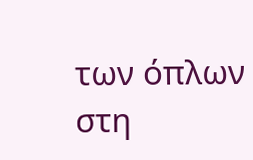των όπλων στη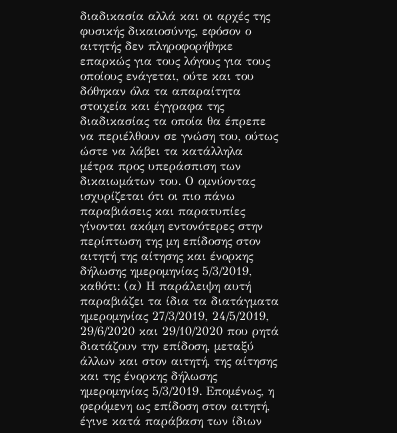διαδικασία αλλά και οι αρχές της φυσικής δικαιοσύνης, εφόσον ο αιτητής δεν πληροφορήθηκε επαρκώς για τους λόγους για τους οποίους ενάγεται, ούτε και του δόθηκαν όλα τα απαραίτητα στοιχεία και έγγραφα της διαδικασίας τα οποία θα έπρεπε να περιέλθουν σε γνώση του, ούτως ώστε να λάβει τα κατάλληλα μέτρα προς υπεράσπιση των δικαιωμάτων του. Ο ομνύοντας ισχυρίζεται ότι οι πιο πάνω παραβιάσεις και παρατυπίες γίνονται ακόμη εντονότερες στην περίπτωση της μη επίδοσης στον αιτητή της αίτησης και ένορκης δήλωσης ημερομηνίας 5/3/2019, καθότι: (α) Η παράλειψη αυτή παραβιάζει τα ίδια τα διατάγματα ημερομηνίας 27/3/2019, 24/5/2019, 29/6/2020 και 29/10/2020 που ρητά διατάζουν την επίδοση, μεταξύ άλλων και στον αιτητή, της αίτησης και της ένορκης δήλωσης ημερομηνίας 5/3/2019. Επομένως, η φερόμενη ως επίδοση στον αιτητή, έγινε κατά παράβαση των ίδιων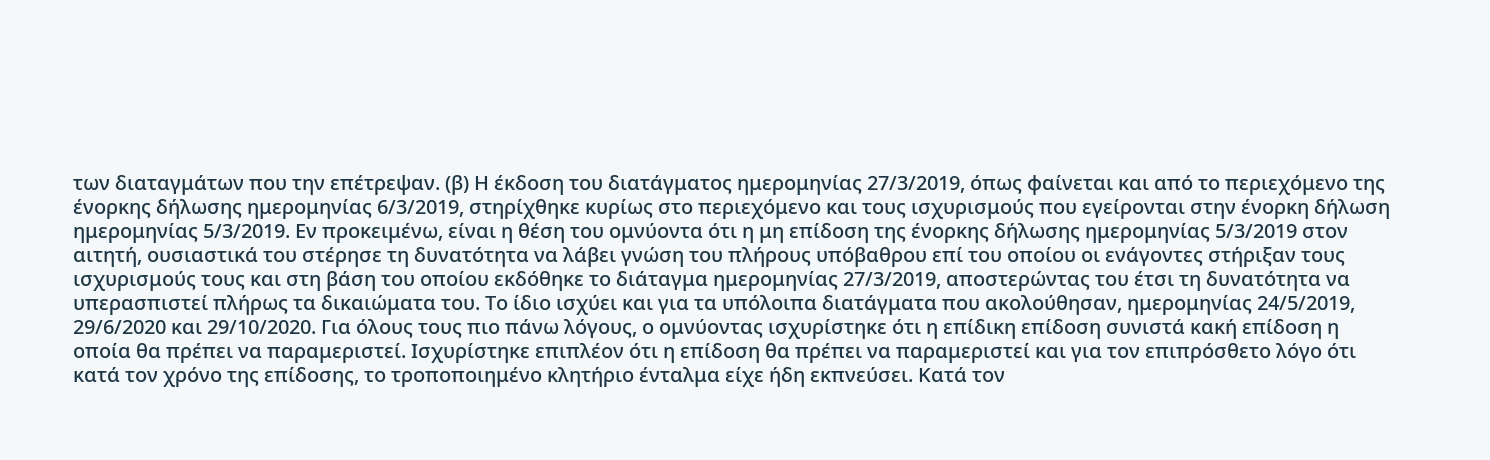των διαταγμάτων που την επέτρεψαν. (β) Η έκδοση του διατάγματος ημερομηνίας 27/3/2019, όπως φαίνεται και από το περιεχόμενο της ένορκης δήλωσης ημερομηνίας 6/3/2019, στηρίχθηκε κυρίως στο περιεχόμενο και τους ισχυρισμούς που εγείρονται στην ένορκη δήλωση ημερομηνίας 5/3/2019. Εν προκειμένω, είναι η θέση του ομνύοντα ότι η μη επίδοση της ένορκης δήλωσης ημερομηνίας 5/3/2019 στον αιτητή, ουσιαστικά του στέρησε τη δυνατότητα να λάβει γνώση του πλήρους υπόβαθρου επί του οποίου οι ενάγοντες στήριξαν τους ισχυρισμούς τους και στη βάση του οποίου εκδόθηκε το διάταγμα ημερομηνίας 27/3/2019, αποστερώντας του έτσι τη δυνατότητα να υπερασπιστεί πλήρως τα δικαιώματα του. Το ίδιο ισχύει και για τα υπόλοιπα διατάγματα που ακολούθησαν, ημερομηνίας 24/5/2019, 29/6/2020 και 29/10/2020. Για όλους τους πιο πάνω λόγους, ο ομνύοντας ισχυρίστηκε ότι η επίδικη επίδοση συνιστά κακή επίδοση η οποία θα πρέπει να παραμεριστεί. Ισχυρίστηκε επιπλέον ότι η επίδοση θα πρέπει να παραμεριστεί και για τον επιπρόσθετο λόγο ότι κατά τον χρόνο της επίδοσης, το τροποποιημένο κλητήριο ένταλμα είχε ήδη εκπνεύσει. Κατά τον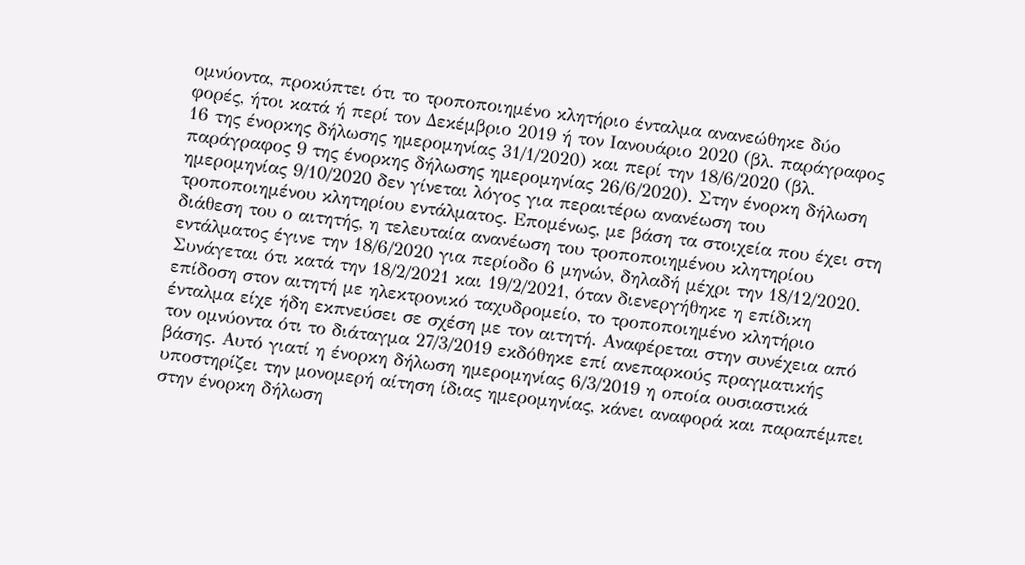ομνύοντα, προκύπτει ότι το τροποποιημένο κλητήριο ένταλμα ανανεώθηκε δύο φορές, ήτοι κατά ή περί τον Δεκέμβριο 2019 ή τον Ιανουάριο 2020 (βλ. παράγραφος 16 της ένορκης δήλωσης ημερομηνίας 31/1/2020) και περί την 18/6/2020 (βλ. παράγραφος 9 της ένορκης δήλωσης ημερομηνίας 26/6/2020). Στην ένορκη δήλωση ημερομηνίας 9/10/2020 δεν γίνεται λόγος για περαιτέρω ανανέωση του τροποποιημένου κλητηρίου εντάλματος. Επομένως, με βάση τα στοιχεία που έχει στη διάθεση του ο αιτητής, η τελευταία ανανέωση του τροποποιημένου κλητηρίου εντάλματος έγινε την 18/6/2020 για περίοδο 6 μηνών, δηλαδή μέχρι την 18/12/2020. Συνάγεται ότι κατά την 18/2/2021 και 19/2/2021, όταν διενεργήθηκε η επίδικη επίδοση στον αιτητή με ηλεκτρονικό ταχυδρομείο, το τροποποιημένο κλητήριο ένταλμα είχε ήδη εκπνεύσει σε σχέση με τον αιτητή. Αναφέρεται στην συνέχεια από τον ομνύοντα ότι το διάταγμα 27/3/2019 εκδόθηκε επί ανεπαρκούς πραγματικής βάσης. Αυτό γιατί η ένορκη δήλωση ημερομηνίας 6/3/2019 η οποία ουσιαστικά υποστηρίζει την μονομερή αίτηση ίδιας ημερομηνίας, κάνει αναφορά και παραπέμπει στην ένορκη δήλωση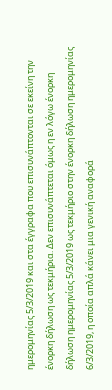ημερομηνίας 5/3/2019 και στα έγγραφα που επισυνάπτονται σε εκείνη την ένορκη δήλωση ως τεκμήρια. Δεν επισυνάπτεται όμως η εν λόγω ένορκη δήλωση ημερομηνίας 5/3/2019 ως τεκμήριο στην ένορκη δήλωση ημερομηνίας 6/3/2019, η οποία απλά κάνει μια γενική αναφορά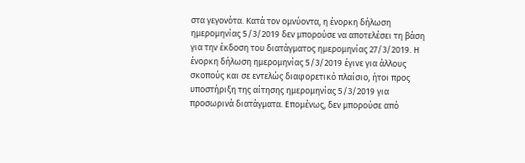στα γεγονότα. Κατά τον ομνύοντα, η ένορκη δήλωση ημερομηνίας 5/3/2019 δεν μπορούσε να αποτελέσει τη βάση για την έκδοση του διατάγματος ημερομηνίας 27/3/2019. Η ένορκη δήλωση ημερομηνίας 5/3/2019 έγινε για άλλους σκοπούς και σε εντελώς διαφορετικό πλαίσιο, ήτοι προς υποστήριξη της αίτησης ημερομηνίας 5/3/2019 για προσωρινά διατάγματα. Επομένως, δεν μπορούσε από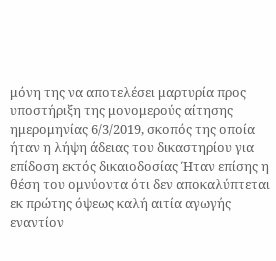μόνη της να αποτελέσει μαρτυρία προς υποστήριξη της μονομερούς αίτησης ημερομηνίας 6/3/2019, σκοπός της οποία ήταν η λήψη άδειας του δικαστηρίου για επίδοση εκτός δικαιοδοσίας Ήταν επίσης η θέση του ομνύοντα ότι δεν αποκαλύπτεται εκ πρώτης όψεως καλή αιτία αγωγής εναντίον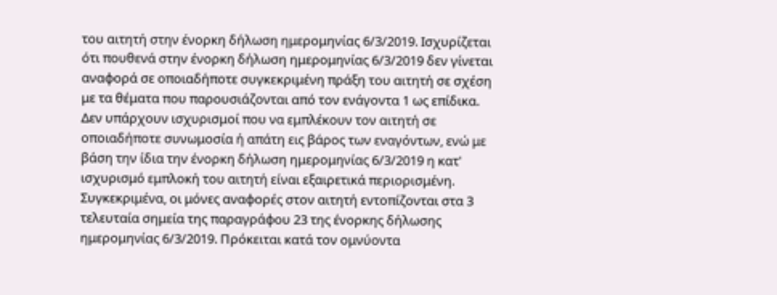του αιτητή στην ένορκη δήλωση ημερομηνίας 6/3/2019. Ισχυρίζεται ότι πουθενά στην ένορκη δήλωση ημερομηνίας 6/3/2019 δεν γίνεται αναφορά σε οποιαδήποτε συγκεκριμένη πράξη του αιτητή σε σχέση με τα θέματα που παρουσιάζονται από τον ενάγοντα 1 ως επίδικα. Δεν υπάρχουν ισχυρισμοί που να εμπλέκουν τον αιτητή σε οποιαδήποτε συνωμοσία ή απάτη εις βάρος των εναγόντων, ενώ με βάση την ίδια την ένορκη δήλωση ημερομηνίας 6/3/2019 η κατ' ισχυρισμό εμπλοκή του αιτητή είναι εξαιρετικά περιορισμένη. Συγκεκριμένα, οι μόνες αναφορές στον αιτητή εντοπίζονται στα 3 τελευταία σημεία της παραγράφου 23 της ένορκης δήλωσης ημερομηνίας 6/3/2019. Πρόκειται κατά τον ομνύοντα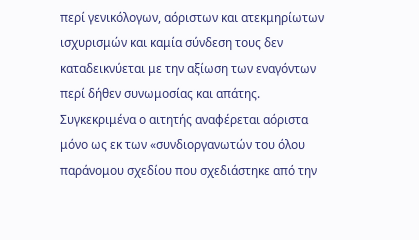περί γενικόλογων, αόριστων και ατεκμηρίωτων ισχυρισμών και καμία σύνδεση τους δεν καταδεικνύεται με την αξίωση των εναγόντων περί δήθεν συνωμοσίας και απάτης. Συγκεκριμένα ο αιτητής αναφέρεται αόριστα μόνο ως εκ των «συνδιοργανωτών του όλου παράνομου σχεδίου που σχεδιάστηκε από την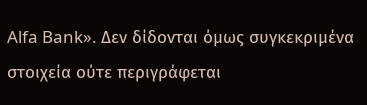Alfa Bank». Δεν δίδονται όμως συγκεκριμένα στοιχεία ούτε περιγράφεται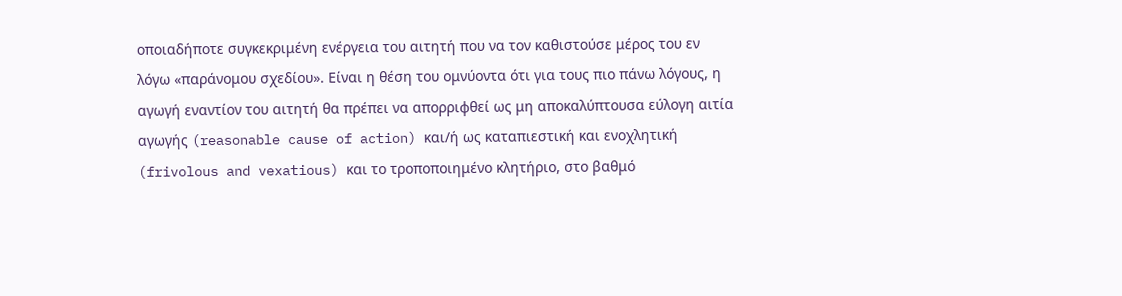οποιαδήποτε συγκεκριμένη ενέργεια του αιτητή που να τον καθιστούσε μέρος του εν λόγω «παράνομου σχεδίου». Είναι η θέση του ομνύοντα ότι για τους πιο πάνω λόγους, η αγωγή εναντίον του αιτητή θα πρέπει να απορριφθεί ως μη αποκαλύπτουσα εύλογη αιτία αγωγής (reasonable cause of action) και/ή ως καταπιεστική και ενοχλητική (frivolous and vexatious) και το τροποποιημένο κλητήριο, στο βαθμό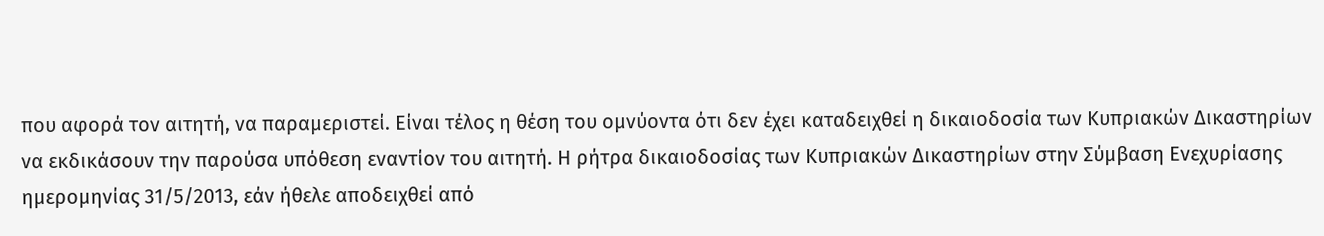που αφορά τον αιτητή, να παραμεριστεί. Είναι τέλος η θέση του ομνύοντα ότι δεν έχει καταδειχθεί η δικαιοδοσία των Κυπριακών Δικαστηρίων να εκδικάσουν την παρούσα υπόθεση εναντίον του αιτητή. Η ρήτρα δικαιοδοσίας των Κυπριακών Δικαστηρίων στην Σύμβαση Ενεχυρίασης ημερομηνίας 31/5/2013, εάν ήθελε αποδειχθεί από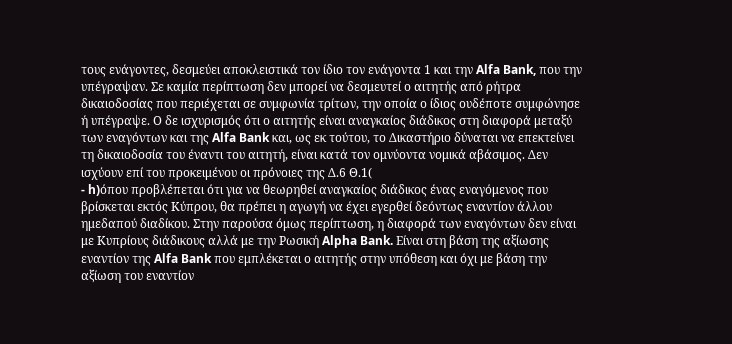τους ενάγοντες, δεσμεύει αποκλειστικά τον ίδιο τον ενάγοντα 1 και την Alfa Bank, που την υπέγραψαν. Σε καμία περίπτωση δεν μπορεί να δεσμευτεί ο αιτητής από ρήτρα δικαιοδοσίας που περιέχεται σε συμφωνία τρίτων, την οποία ο ίδιος ουδέποτε συμφώνησε ή υπέγραψε. Ο δε ισχυρισμός ότι ο αιτητής είναι αναγκαίος διάδικος στη διαφορά μεταξύ των εναγόντων και της Alfa Bank και, ως εκ τούτου, το Δικαστήριο δύναται να επεκτείνει τη δικαιοδοσία του έναντι του αιτητή, είναι κατά τον ομνύοντα νομικά αβάσιμος. Δεν ισχύουν επί του προκειμένου οι πρόνοιες της Δ.6 Θ.1(
- h)όπου προβλέπεται ότι για να θεωρηθεί αναγκαίος διάδικος ένας εναγόμενος που βρίσκεται εκτός Κύπρου, θα πρέπει η αγωγή να έχει εγερθεί δεόντως εναντίον άλλου ημεδαπού διαδίκου. Στην παρούσα όμως περίπτωση, η διαφορά των εναγόντων δεν είναι με Κυπρίους διάδικους αλλά με την Ρωσική Alpha Bank. Είναι στη βάση της αξίωσης εναντίον της Alfa Bank που εμπλέκεται ο αιτητής στην υπόθεση και όχι με βάση την αξίωση του εναντίον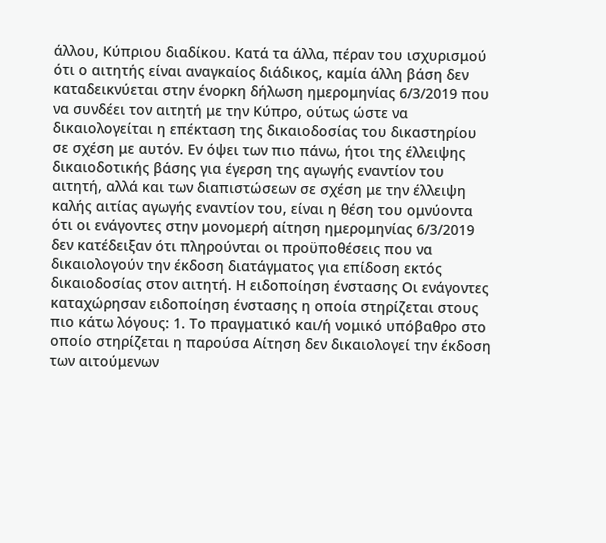άλλου, Κύπριου διαδίκου. Κατά τα άλλα, πέραν του ισχυρισμού ότι ο αιτητής είναι αναγκαίος διάδικος, καμία άλλη βάση δεν καταδεικνύεται στην ένορκη δήλωση ημερομηνίας 6/3/2019 που να συνδέει τον αιτητή με την Κύπρο, ούτως ώστε να δικαιολογείται η επέκταση της δικαιοδοσίας του δικαστηρίου σε σχέση με αυτόν. Εν όψει των πιο πάνω, ήτοι της έλλειψης δικαιοδοτικής βάσης για έγερση της αγωγής εναντίον του αιτητή, αλλά και των διαπιστώσεων σε σχέση με την έλλειψη καλής αιτίας αγωγής εναντίον του, είναι η θέση του ομνύοντα ότι οι ενάγοντες στην μονομερή αίτηση ημερομηνίας 6/3/2019 δεν κατέδειξαν ότι πληρούνται οι προϋποθέσεις που να δικαιολογούν την έκδοση διατάγματος για επίδοση εκτός δικαιοδοσίας στον αιτητή. Η ειδοποίηση ένστασης Οι ενάγοντες καταχώρησαν ειδοποίηση ένστασης η οποία στηρίζεται στους πιο κάτω λόγους: 1. Το πραγματικό και/ή νομικό υπόβαθρο στο οποίο στηρίζεται η παρούσα Αίτηση δεν δικαιολογεί την έκδοση των αιτούμενων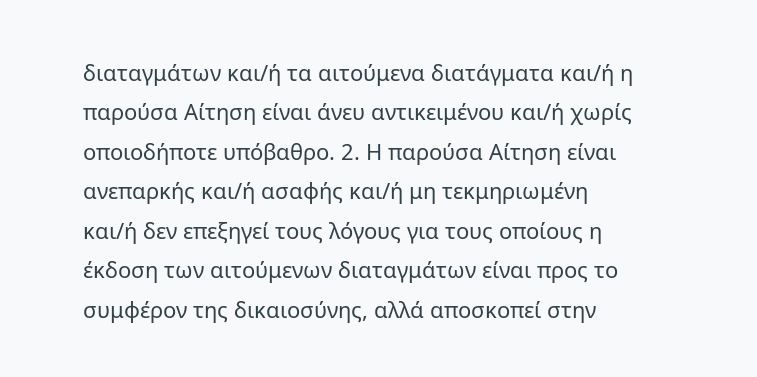διαταγμάτων και/ή τα αιτούμενα διατάγματα και/ή η παρούσα Αίτηση είναι άνευ αντικειμένου και/ή χωρίς οποιοδήποτε υπόβαθρο. 2. Η παρούσα Αίτηση είναι ανεπαρκής και/ή ασαφής και/ή μη τεκμηριωμένη και/ή δεν επεξηγεί τους λόγους για τους οποίους η έκδοση των αιτούμενων διαταγμάτων είναι προς το συμφέρον της δικαιοσύνης, αλλά αποσκοπεί στην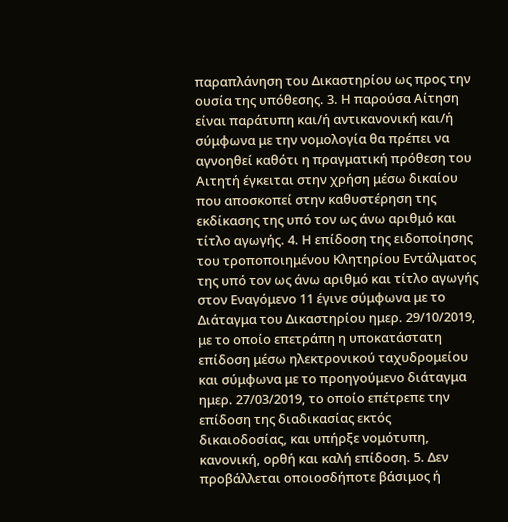παραπλάνηση του Δικαστηρίου ως προς την ουσία της υπόθεσης. 3. Η παρούσα Αίτηση είναι παράτυπη και/ή αντικανονική και/ή σύμφωνα με την νομολογία θα πρέπει να αγνοηθεί καθότι η πραγματική πρόθεση του Αιτητή έγκειται στην χρήση μέσω δικαίου που αποσκοπεί στην καθυστέρηση της εκδίκασης της υπό τον ως άνω αριθμό και τίτλο αγωγής. 4. Η επίδοση της ειδοποίησης του τροποποιημένου Κλητηρίου Εντάλματος της υπό τον ως άνω αριθμό και τίτλο αγωγής στον Εναγόμενο 11 έγινε σύμφωνα με το Διάταγμα του Δικαστηρίου ημερ. 29/10/2019, με το οποίο επετράπη η υποκατάστατη επίδοση μέσω ηλεκτρονικού ταχυδρομείου και σύμφωνα με το προηγούμενο διάταγμα ημερ. 27/03/2019, το οποίο επέτρεπε την επίδοση της διαδικασίας εκτός δικαιοδοσίας, και υπήρξε νομότυπη, κανονική, ορθή και καλή επίδοση. 5. Δεν προβάλλεται οποιοσδήποτε βάσιμος ή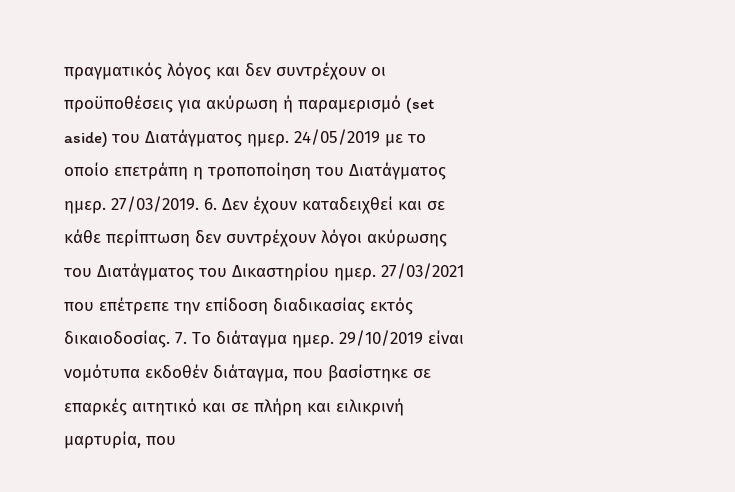πραγματικός λόγος και δεν συντρέχουν οι προϋποθέσεις για ακύρωση ή παραμερισμό (set aside) του Διατάγματος ημερ. 24/05/2019 με το οποίο επετράπη η τροποποίηση του Διατάγματος ημερ. 27/03/2019. 6. Δεν έχουν καταδειχθεί και σε κάθε περίπτωση δεν συντρέχουν λόγοι ακύρωσης του Διατάγματος του Δικαστηρίου ημερ. 27/03/2021 που επέτρεπε την επίδοση διαδικασίας εκτός δικαιοδοσίας. 7. Το διάταγμα ημερ. 29/10/2019 είναι νομότυπα εκδοθέν διάταγμα, που βασίστηκε σε επαρκές αιτητικό και σε πλήρη και ειλικρινή μαρτυρία, που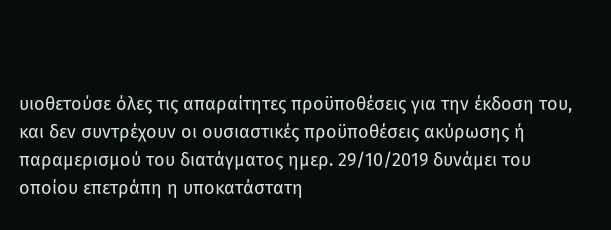υιοθετούσε όλες τις απαραίτητες προϋποθέσεις για την έκδοση του, και δεν συντρέχουν οι ουσιαστικές προϋποθέσεις ακύρωσης ή παραμερισμού του διατάγματος ημερ. 29/10/2019 δυνάμει του οποίου επετράπη η υποκατάστατη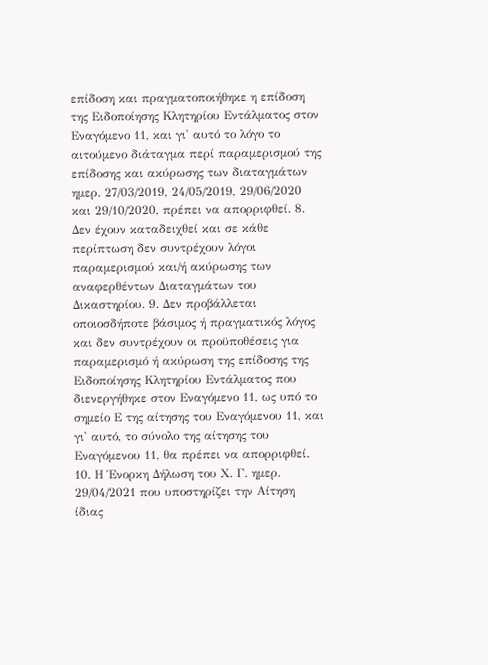επίδοση και πραγματοποιήθηκε η επίδοση της Ειδοποίησης Κλητηρίου Εντάλματος στον Εναγόμενο 11, και γι' αυτό το λόγο το αιτούμενο διάταγμα περί παραμερισμού της επίδοσης και ακύρωσης των διαταγμάτων ημερ. 27/03/2019, 24/05/2019, 29/06/2020 και 29/10/2020, πρέπει να απορριφθεί. 8. Δεν έχουν καταδειχθεί και σε κάθε περίπτωση δεν συντρέχουν λόγοι παραμερισμού και/ή ακύρωσης των αναφερθέντων Διαταγμάτων του Δικαστηρίου. 9. Δεν προβάλλεται οποιοσδήποτε βάσιμος ή πραγματικός λόγος και δεν συντρέχουν οι προϋποθέσεις για παραμερισμό ή ακύρωση της επίδοσης της Ειδοποίησης Κλητηρίου Εντάλματος που διενεργήθηκε στον Εναγόμενο 11, ως υπό το σημείο Ε της αίτησης του Εναγόμενου 11, και γι' αυτό, το σύνολο της αίτησης του Εναγόμενου 11, θα πρέπει να απορριφθεί. 10. Η Ένορκη Δήλωση του Χ. Γ. ημερ. 29/04/2021 που υποστηρίζει την Αίτηση ίδιας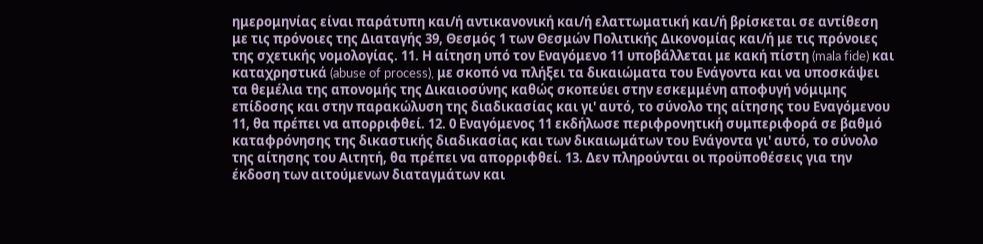ημερομηνίας είναι παράτυπη και/ή αντικανονική και/ή ελαττωματική και/ή βρίσκεται σε αντίθεση με τις πρόνοιες της Διαταγής 39, Θεσμός 1 των Θεσμών Πολιτικής Δικονομίας και/ή με τις πρόνοιες της σχετικής νομολογίας. 11. Η αίτηση υπό τον Εναγόμενο 11 υποβάλλεται με κακή πίστη (mala fide) και καταχρηστικά (abuse of process), με σκοπό να πλήξει τα δικαιώματα του Ενάγοντα και να υποσκάψει τα θεμέλια της απονομής της Δικαιοσύνης καθώς σκοπεύει στην εσκεμμένη αποφυγή νόμιμης επίδοσης και στην παρακώλυση της διαδικασίας και γι' αυτό, το σύνολο της αίτησης του Εναγόμενου 11, θα πρέπει να απορριφθεί. 12. 0 Εναγόμενος 11 εκδήλωσε περιφρονητική συμπεριφορά σε βαθμό καταφρόνησης της δικαστικής διαδικασίας και των δικαιωμάτων του Ενάγοντα γι' αυτό, το σύνολο της αίτησης του Αιτητή, θα πρέπει να απορριφθεί. 13. Δεν πληρούνται οι προϋποθέσεις για την έκδοση των αιτούμενων διαταγμάτων και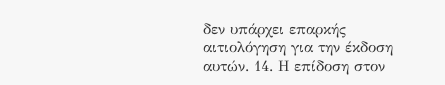δεν υπάρχει επαρκής αιτιολόγηση για την έκδοση αυτών. 14. Η επίδοση στον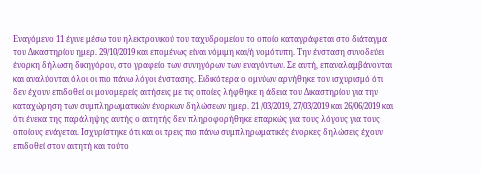Εναγόμενο 11 έγινε μέσω του ηλεκτρονικού του ταχυδρομείου το οποίο καταγράφεται στο διάταγμα του Δικαστηρίου ημερ. 29/10/2019 και επομένως είναι νόμιμη και/ή νομότυπη. Την ένσταση συνοδεύει ένορκη δήλωση δικηγόρου, στο γραφείο των συνηγόρων των εναγόντων. Σε αυτή, επαναλαμβάνονται και αναλύονται όλοι οι πιο πάνω λόγοι ένστασης. Ειδικότερα ο ομνύων αρνήθηκε τον ισχυρισμό ότι δεν έχουν επιδοθεί οι μονομερείς αιτήσεις με τις οποίες λήφθηκε η άδεια του Δικαστηρίου για την καταχώρηση των συμπληρωματικών ένορκων δηλώσεων ημερ. 21 /03/2019, 27/03/2019 και 26/06/2019 και ότι ένεκα της παράληψης αυτής ο αιτητής δεν πληροφορήθηκε επαρκώς για τους λόγους για τους οποίους ενάγεται. Ισχυρίστηκε ότι και οι τρεις πιο πάνω συμπληρωματικές ένορκες δηλώσεις έχουν επιδοθεί στον αιτητή και τούτο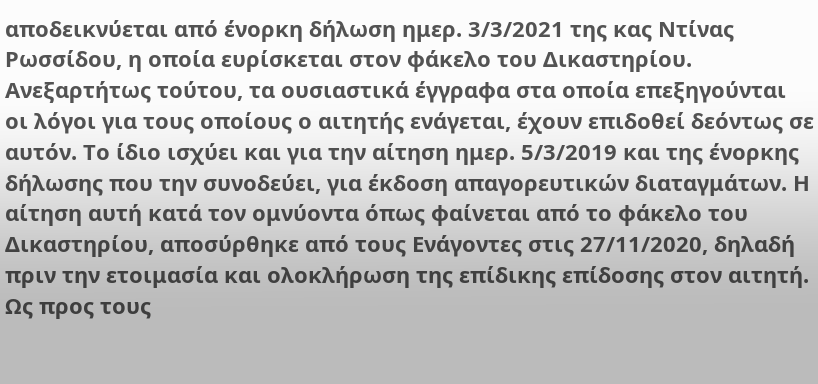αποδεικνύεται από ένορκη δήλωση ημερ. 3/3/2021 της κας Ντίνας Ρωσσίδου, η οποία ευρίσκεται στον φάκελο του Δικαστηρίου. Ανεξαρτήτως τούτου, τα ουσιαστικά έγγραφα στα οποία επεξηγούνται οι λόγοι για τους οποίους ο αιτητής ενάγεται, έχουν επιδοθεί δεόντως σε αυτόν. Το ίδιο ισχύει και για την αίτηση ημερ. 5/3/2019 και της ένορκης δήλωσης που την συνοδεύει, για έκδοση απαγορευτικών διαταγμάτων. Η αίτηση αυτή κατά τον ομνύοντα όπως φαίνεται από το φάκελο του Δικαστηρίου, αποσύρθηκε από τους Ενάγοντες στις 27/11/2020, δηλαδή πριν την ετοιμασία και ολοκλήρωση της επίδικης επίδοσης στον αιτητή. Ως προς τους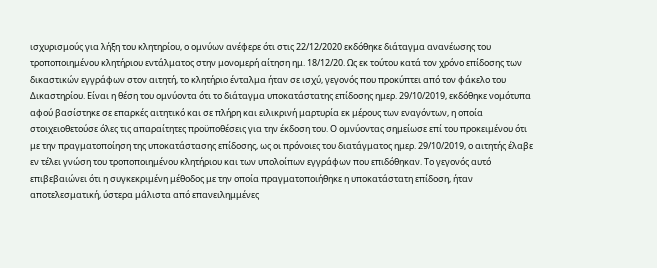ισχυρισμούς για λήξη του κλητηρίου, ο ομνύων ανέφερε ότι στις 22/12/2020 εκδόθηκε διάταγμα ανανέωσης του τροποποιημένου κλητήριου εντάλματος στην μονομερή αίτηση ημ. 18/12/20. Ως εκ τούτου κατά τον χρόνο επίδοσης των δικαστικών εγγράφων στον αιτητή, το κλητήριο ένταλμα ήταν σε ισχύ, γεγονός που προκύπτει από τον φάκελο του Δικαστηρίου. Είναι η θέση του ομνύοντα ότι το διάταγμα υποκατάστατης επίδοσης ημερ. 29/10/2019, εκδόθηκε νομότυπα αφού βασίστηκε σε επαρκές αιτητικό και σε πλήρη και ειλικρινή μαρτυρία εκ μέρους των εναγόντων, η οποία στοιχειοθετούσε όλες τις απαραίτητες προϋποθέσεις για την έκδοση του. Ο ομνύοντας σημείωσε επί του προκειμένου ότι με την πραγματοποίηση της υποκατάστασης επίδοσης, ως οι πρόνοιες του διατάγματος ημερ. 29/10/2019, ο αιτητής έλαβε εν τέλει γνώση του τροποποιημένου κλητήριου και των υπολοίπων εγγράφων που επιδόθηκαν. Το γεγονός αυτό επιβεβαιώνει ότι η συγκεκριμένη μέθοδος με την οποία πραγματοποιήθηκε η υποκατάστατη επίδοση, ήταν αποτελεσματική, ύστερα μάλιστα από επανειλημμένες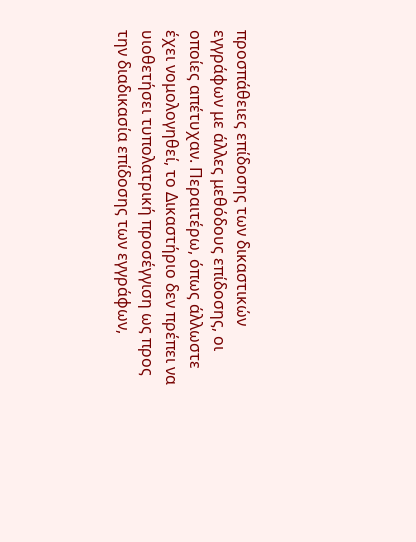προσπάθειες επίδοσης των δικαστικών εγγράφων με άλλες μεθόδους επίδοσης, οι οποίες απέτυχαν. Περαιτέρω, όπως άλλωστε έχει νομολογηθεί, το Δικαστήριο δεν πρέπει να υιοθετήσει τυπολατρική προσέγγιση ως προς την διαδικασία επίδοσης των εγγράφων,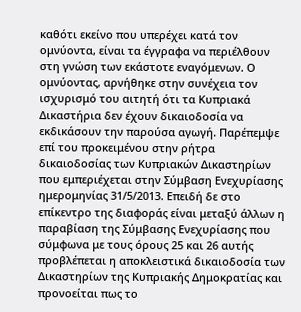καθότι εκείνο που υπερέχει κατά τον ομνύοντα, είναι τα έγγραφα να περιέλθουν στη γνώση των εκάστοτε εναγόμενων. Ο ομνύοντας, αρνήθηκε στην συνέχεια τον ισχυρισμό του αιτητή ότι τα Κυπριακά Δικαστήρια δεν έχουν δικαιοδοσία να εκδικάσουν την παρούσα αγωγή. Παρέπεμψε επί του προκειμένου στην ρήτρα δικαιοδοσίας των Κυπριακών Δικαστηρίων που εμπεριέχεται στην Σύμβαση Ενεχυρίασης ημερομηνίας 31/5/2013. Επειδή δε στο επίκεντρο της διαφοράς είναι μεταξύ άλλων η παραβίαση της Σύμβασης Ενεχυρίασης που σύμφωνα με τους όρους 25 και 26 αυτής προβλέπεται η αποκλειστικά δικαιοδοσία των Δικαστηρίων της Κυπριακής Δημοκρατίας και προνοείται πως το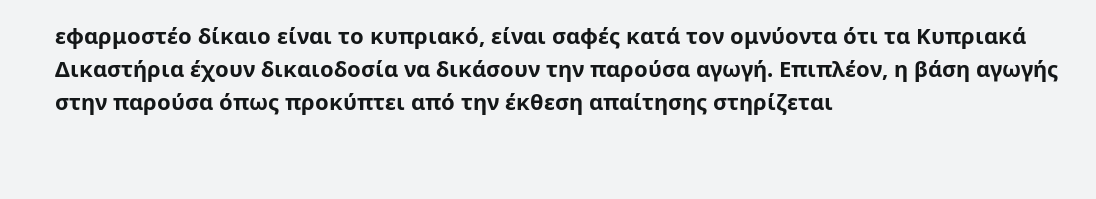εφαρμοστέο δίκαιο είναι το κυπριακό, είναι σαφές κατά τον ομνύοντα ότι τα Κυπριακά Δικαστήρια έχουν δικαιοδοσία να δικάσουν την παρούσα αγωγή. Επιπλέον, η βάση αγωγής στην παρούσα όπως προκύπτει από την έκθεση απαίτησης στηρίζεται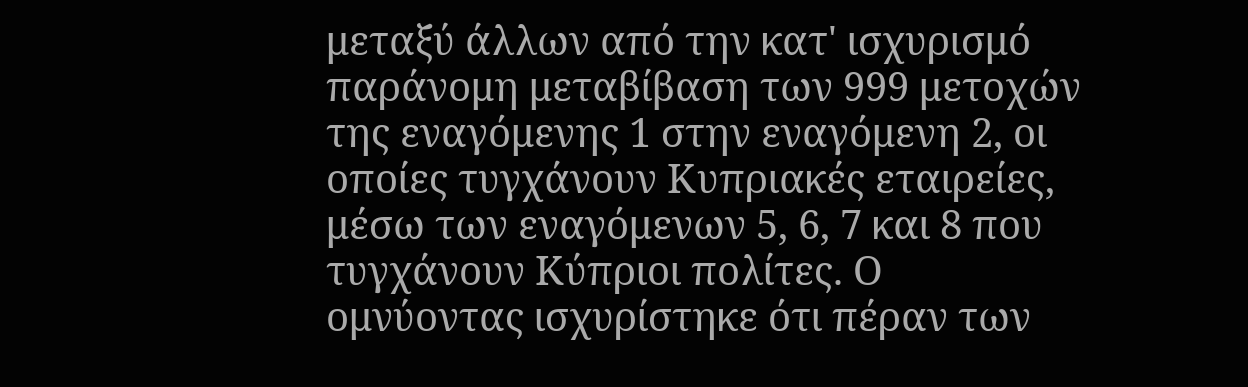μεταξύ άλλων από την κατ' ισχυρισμό παράνομη μεταβίβαση των 999 μετοχών της εναγόμενης 1 στην εναγόμενη 2, οι οποίες τυγχάνουν Κυπριακές εταιρείες, μέσω των εναγόμενων 5, 6, 7 και 8 που τυγχάνουν Κύπριοι πολίτες. Ο ομνύοντας ισχυρίστηκε ότι πέραν των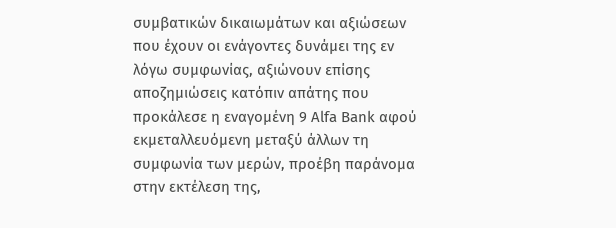συμβατικών δικαιωμάτων και αξιώσεων που έχουν οι ενάγοντες δυνάμει της εν λόγω συμφωνίας, αξιώνουν επίσης αποζημιώσεις κατόπιν απάτης που προκάλεσε η εναγομένη 9 Alfa Bank αφού εκμεταλλευόμενη μεταξύ άλλων τη συμφωνία των μερών, προέβη παράνομα στην εκτέλεση της,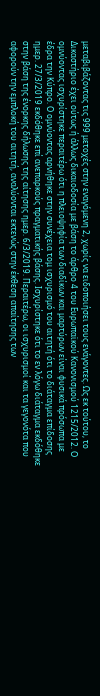μεταβιβάζοντας τις 999 μετοχές στην εναγόμενη 2, χωρίς να ειδοποιήσει τους ενάγοντες. Ως εκ τούτου, το Δικαστήριο έχει ούτως ή άλλως δικαιοδοσία με βάση το άρθρο 4 του Ευρωπαϊκού Κανονισμού 1215/2012. Ο ομνύοντας ισχυρίστηκε περαιτέρω ότι η πλειοψηφία των διαδίκων και μαρτύρων είναι φυσικά πρόσωπα με έδρα την Κύπρο. Ο ομνύοντας αρνήθηκε στην συνέχεια τομ ισχυρισμό του αιτητή ότι το διάταγμα επίδοσης ημερ. 27/3/2019 εκδόθηκε επί ανεπαρκούς πραγματικής βάσης. Ισχυρίστηκε ότι το εν λόγω διάταγμα εκδόθηκε στην βάση της ένορκης δήλωσης της αίτησης ημερ. 6/3/2019. Περαιτέρω, οι ισχυρισμοί και τα γεγονότα που αφορούν την εμπλοκή του αιτητή, αναλύονται εκτενώς στην έκθεση απαίτησης των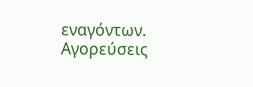εναγόντων. Αγορεύσεις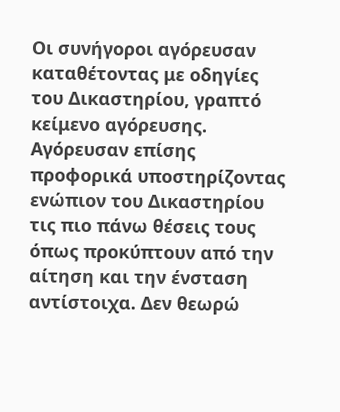Οι συνήγοροι αγόρευσαν καταθέτοντας με οδηγίες του Δικαστηρίου, γραπτό κείμενο αγόρευσης. Αγόρευσαν επίσης προφορικά υποστηρίζοντας ενώπιον του Δικαστηρίου τις πιο πάνω θέσεις τους όπως προκύπτουν από την αίτηση και την ένσταση αντίστοιχα. Δεν θεωρώ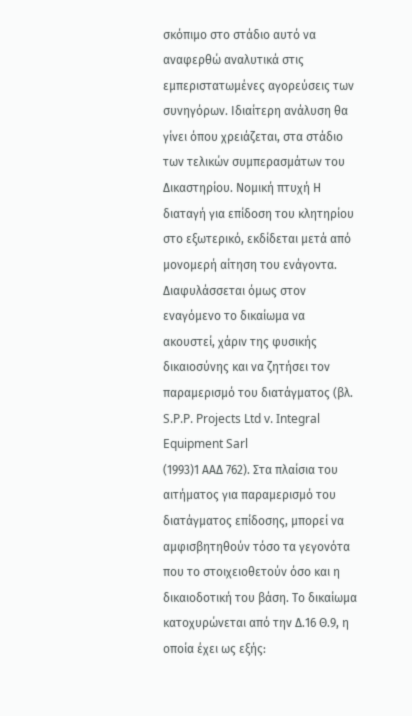σκόπιμο στο στάδιο αυτό να αναφερθώ αναλυτικά στις εμπεριστατωμένες αγορεύσεις των συνηγόρων. Ιδιαίτερη ανάλυση θα γίνει όπου χρειάζεται, στα στάδιο των τελικών συμπερασμάτων του Δικαστηρίου. Νομική πτυχή Η διαταγή για επίδοση του κλητηρίου στο εξωτερικό, εκδίδεται μετά από μονομερή αίτηση του ενάγοντα. Διαφυλάσσεται όμως στον εναγόμενο το δικαίωμα να ακουστεί, χάριν της φυσικής δικαιοσύνης και να ζητήσει τον παραμερισμό του διατάγματος (βλ. S.P.P. Projects Ltd v. Integral Equipment Sarl
(1993)1 ΑΑΔ 762). Στα πλαίσια του αιτήματος για παραμερισμό του διατάγματος επίδοσης, μπορεί να αμφισβητηθούν τόσο τα γεγονότα που το στοιχειοθετούν όσο και η δικαιοδοτική του βάση. Το δικαίωμα κατοχυρώνεται από την Δ.16 Θ.9, η οποία έχει ως εξής: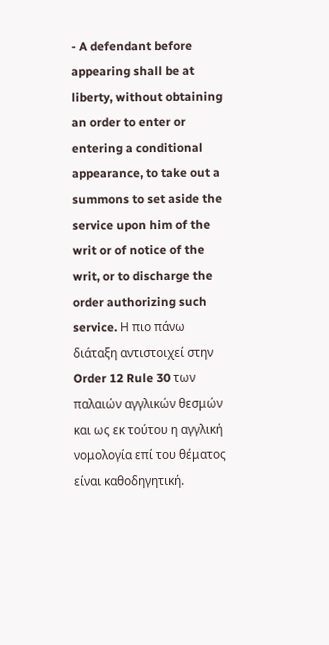- A defendant before appearing shall be at liberty, without obtaining an order to enter or entering a conditional appearance, to take out a summons to set aside the service upon him of the writ or of notice of the writ, or to discharge the order authorizing such service. Η πιο πάνω διάταξη αντιστοιχεί στην Order 12 Rule 30 των παλαιών αγγλικών θεσμών και ως εκ τούτου η αγγλική νομολογία επί του θέματος είναι καθοδηγητική.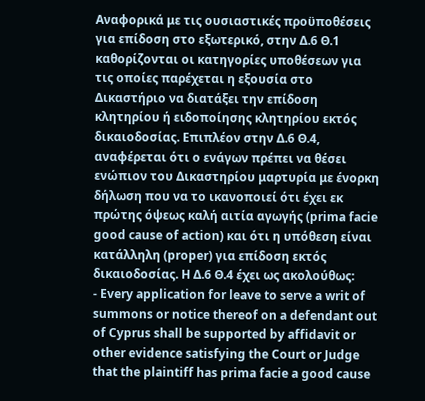Αναφορικά με τις ουσιαστικές προϋποθέσεις για επίδοση στο εξωτερικό, στην Δ.6 Θ.1 καθορίζονται οι κατηγορίες υποθέσεων για τις οποίες παρέχεται η εξουσία στο Δικαστήριο να διατάξει την επίδοση κλητηρίου ή ειδοποίησης κλητηρίου εκτός δικαιοδοσίας. Επιπλέον στην Δ.6 Θ.4, αναφέρεται ότι ο ενάγων πρέπει να θέσει ενώπιον του Δικαστηρίου μαρτυρία με ένορκη δήλωση που να το ικανοποιεί ότι έχει εκ πρώτης όψεως καλή αιτία αγωγής (prima facie good cause of action) και ότι η υπόθεση είναι κατάλληλη (proper) για επίδοση εκτός δικαιοδοσίας. Η Δ.6 Θ.4 έχει ως ακολούθως:
- Every application for leave to serve a writ of summons or notice thereof on a defendant out of Cyprus shall be supported by affidavit or other evidence satisfying the Court or Judge that the plaintiff has prima facie a good cause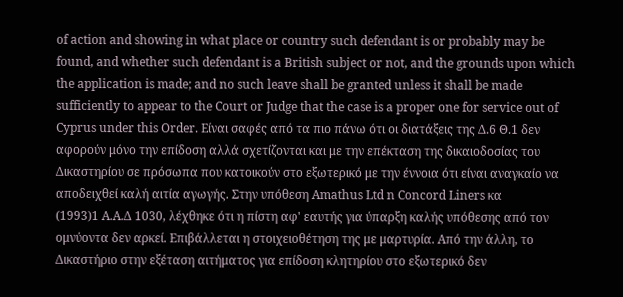of action and showing in what place or country such defendant is or probably may be found, and whether such defendant is a British subject or not, and the grounds upon which the application is made; and no such leave shall be granted unless it shall be made sufficiently to appear to the Court or Judge that the case is a proper one for service out of Cyprus under this Order. Είναι σαφές από τα πιο πάνω ότι οι διατάξεις της Δ.6 Θ.1 δεν αφορούν μόνο την επίδοση αλλά σχετίζονται και με την επέκταση της δικαιοδοσίας του Δικαστηρίου σε πρόσωπα που κατοικούν στο εξωτερικό με την έννοια ότι είναι αναγκαίο να αποδειχθεί καλή αιτία αγωγής. Στην υπόθεση Amathus Ltd n Concord Liners κα
(1993)1 Α.Α.Δ 1030, λέχθηκε ότι η πίστη αφ' εαυτής για ύπαρξη καλής υπόθεσης από τον ομνύοντα δεν αρκεί. Επιβάλλεται η στοιχειοθέτηση της με μαρτυρία. Από την άλλη, το Δικαστήριο στην εξέταση αιτήματος για επίδοση κλητηρίου στο εξωτερικό δεν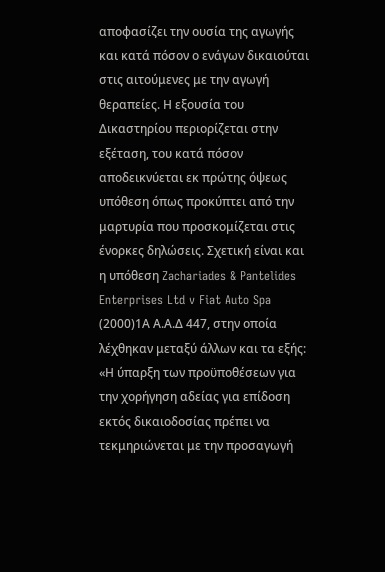αποφασίζει την ουσία της αγωγής και κατά πόσον ο ενάγων δικαιούται στις αιτούμενες με την αγωγή θεραπείες. Η εξουσία του Δικαστηρίου περιορίζεται στην εξέταση, του κατά πόσον αποδεικνύεται εκ πρώτης όψεως υπόθεση όπως προκύπτει από την μαρτυρία που προσκομίζεται στις ένορκες δηλώσεις. Σχετική είναι και η υπόθεση Zachariades & Pantelides Enterprises Ltd v Fiat Auto Spa
(2000)1Α Α.Α.Δ 447, στην οποία λέχθηκαν μεταξύ άλλων και τα εξής: «Η ύπαρξη των προϋποθέσεων για την χορήγηση αδείας για επίδοση εκτός δικαιοδοσίας πρέπει να τεκμηριώνεται με την προσαγωγή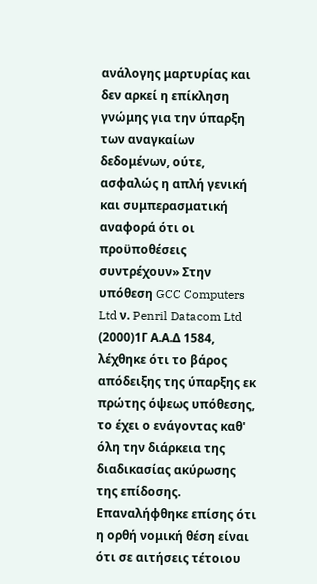ανάλογης μαρτυρίας και δεν αρκεί η επίκληση γνώμης για την ύπαρξη των αναγκαίων δεδομένων, ούτε, ασφαλώς η απλή γενική και συμπερασματική αναφορά ότι οι προϋποθέσεις συντρέχουν» Στην υπόθεση GCC Computers Ltd ν. Penril Datacom Ltd
(2000)1Γ Α.Α.Δ 1584, λέχθηκε ότι το βάρος απόδειξης της ύπαρξης εκ πρώτης όψεως υπόθεσης, το έχει ο ενάγοντας καθ' όλη την διάρκεια της διαδικασίας ακύρωσης της επίδοσης. Επαναλήφθηκε επίσης ότι η ορθή νομική θέση είναι ότι σε αιτήσεις τέτοιου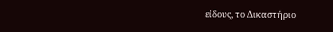είδους, το Δικαστήριο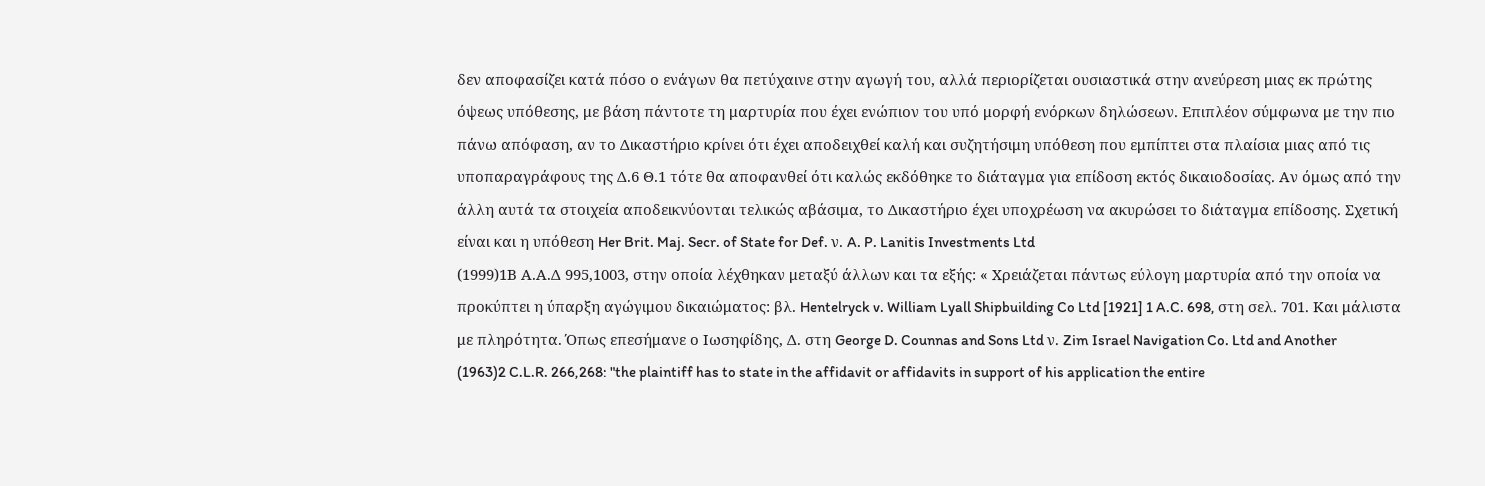δεν αποφασίζει κατά πόσο ο ενάγων θα πετύχαινε στην αγωγή του, αλλά περιορίζεται ουσιαστικά στην ανεύρεση μιας εκ πρώτης όψεως υπόθεσης, με βάση πάντοτε τη μαρτυρία που έχει ενώπιον του υπό μορφή ενόρκων δηλώσεων. Επιπλέον σύμφωνα με την πιο πάνω απόφαση, αν το Δικαστήριο κρίνει ότι έχει αποδειχθεί καλή και συζητήσιμη υπόθεση που εμπίπτει στα πλαίσια μιας από τις υποπαραγράφους της Δ.6 Θ.1 τότε θα αποφανθεί ότι καλώς εκδόθηκε το διάταγμα για επίδοση εκτός δικαιοδοσίας. Αν όμως από την άλλη αυτά τα στοιχεία αποδεικνύονται τελικώς αβάσιμα, το Δικαστήριο έχει υποχρέωση να ακυρώσει το διάταγμα επίδοσης. Σχετική είναι και η υπόθεση Her Brit. Maj. Secr. of State for Def. ν. A. P. Lanitis Investments Ltd
(1999)1Β Α.Α.Δ 995,1003, στην οποία λέχθηκαν μεταξύ άλλων και τα εξής: « Χρειάζεται πάντως εύλογη μαρτυρία από την οποία να προκύπτει η ύπαρξη αγώγιμου δικαιώματος: βλ. Hentelryck v. William Lyall Shipbuilding Co Ltd [1921] 1 A.C. 698, στη σελ. 701. Και μάλιστα με πληρότητα. Όπως επεσήμανε ο Ιωσηφίδης, Δ. στη George D. Counnas and Sons Ltd ν. Zim Israel Navigation Co. Ltd and Another
(1963)2 C.L.R. 266,268: "the plaintiff has to state in the affidavit or affidavits in support of his application the entire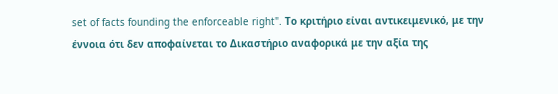set of facts founding the enforceable right". Το κριτήριο είναι αντικειμενικό, με την έννοια ότι δεν αποφαίνεται το Δικαστήριο αναφορικά με την αξία της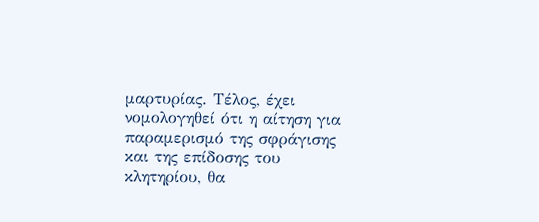μαρτυρίας. Τέλος, έχει νομολογηθεί ότι η αίτηση για παραμερισμό της σφράγισης και της επίδοσης του κλητηρίου, θα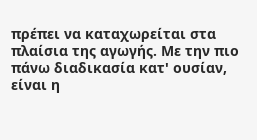πρέπει να καταχωρείται στα πλαίσια της αγωγής. Με την πιο πάνω διαδικασία κατ' ουσίαν, είναι η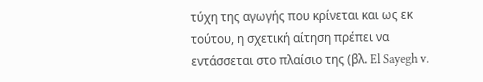τύχη της αγωγής που κρίνεται και ως εκ τούτου, η σχετική αίτηση πρέπει να εντάσσεται στο πλαίσιο της (βλ. El Sayegh v.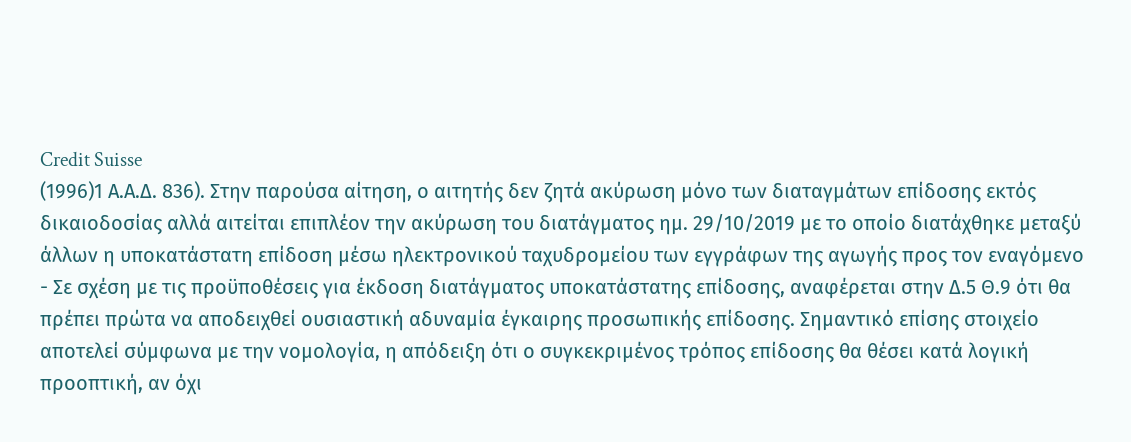Credit Suisse
(1996)1 Α.Α.Δ. 836). Στην παρούσα αίτηση, ο αιτητής δεν ζητά ακύρωση μόνο των διαταγμάτων επίδοσης εκτός δικαιοδοσίας αλλά αιτείται επιπλέον την ακύρωση του διατάγματος ημ. 29/10/2019 με το οποίο διατάχθηκε μεταξύ άλλων η υποκατάστατη επίδοση μέσω ηλεκτρονικού ταχυδρομείου των εγγράφων της αγωγής προς τον εναγόμενο
- Σε σχέση με τις προϋποθέσεις για έκδοση διατάγματος υποκατάστατης επίδοσης, αναφέρεται στην Δ.5 Θ.9 ότι θα πρέπει πρώτα να αποδειχθεί ουσιαστική αδυναμία έγκαιρης προσωπικής επίδοσης. Σημαντικό επίσης στοιχείο αποτελεί σύμφωνα με την νομολογία, η απόδειξη ότι ο συγκεκριμένος τρόπος επίδοσης θα θέσει κατά λογική προοπτική, αν όχι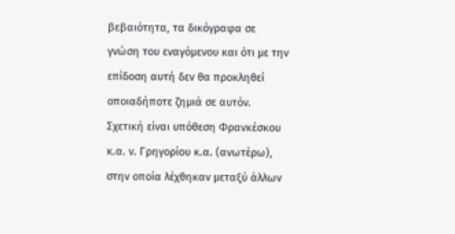βεβαιότητα, τα δικόγραφα σε γνώση του εναγόμενου και ότι με την επίδοση αυτή δεν θα προκληθεί οποιαδήποτε ζημιά σε αυτόν. Σχετική είναι υπόθεση Φρανκέσκου κ.α. ν. Γρηγορίου κ.α. (ανωτέρω), στην οποία λέχθηκαν μεταξύ άλλων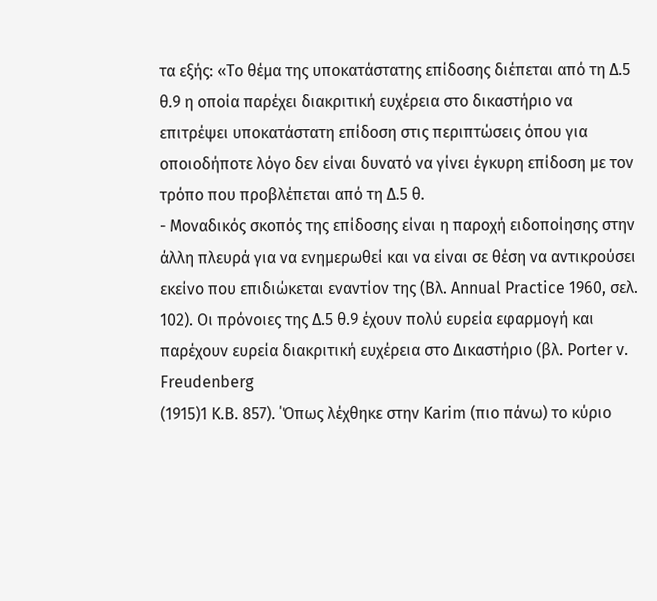τα εξής: «Το θέμα της υποκατάστατης επίδοσης διέπεται από τη Δ.5 θ.9 η οποία παρέχει διακριτική ευχέρεια στο δικαστήριο να επιτρέψει υποκατάστατη επίδοση στις περιπτώσεις όπου για οποιοδήποτε λόγο δεν είναι δυνατό να γίνει έγκυρη επίδοση με τον τρόπο που προβλέπεται από τη Δ.5 θ.
- Μοναδικός σκοπός της επίδοσης είναι η παροχή ειδοποίησης στην άλλη πλευρά για να ενημερωθεί και να είναι σε θέση να αντικρούσει εκείνο που επιδιώκεται εναντίον της (Βλ. Annual Practice 1960, σελ. 102). Οι πρόνοιες της Δ.5 θ.9 έχουν πολύ ευρεία εφαρμογή και παρέχουν ευρεία διακριτική ευχέρεια στο Δικαστήριο (βλ. Porter v. Freudenberg
(1915)1 K.B. 857). ΄Όπως λέχθηκε στην Karim (πιο πάνω) το κύριο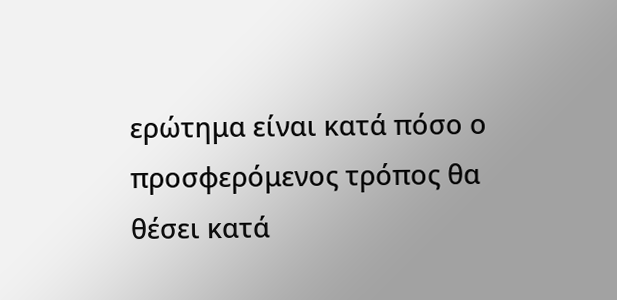ερώτημα είναι κατά πόσο ο προσφερόμενος τρόπος θα θέσει κατά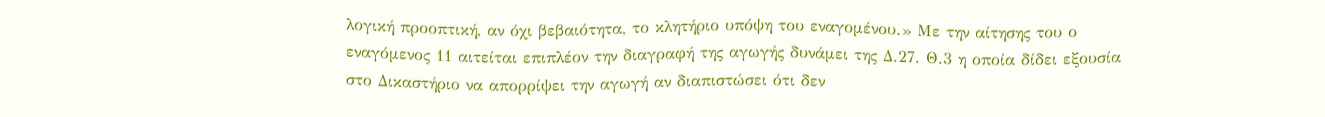λογική προοπτική, αν όχι βεβαιότητα, το κλητήριο υπόψη του εναγομένου.» Με την αίτησης του ο εναγόμενος 11 αιτείται επιπλέον την διαγραφή της αγωγής δυνάμει της Δ.27. Θ.3 η οποία δίδει εξουσία στο Δικαστήριο να απορρίψει την αγωγή αν διαπιστώσει ότι δεν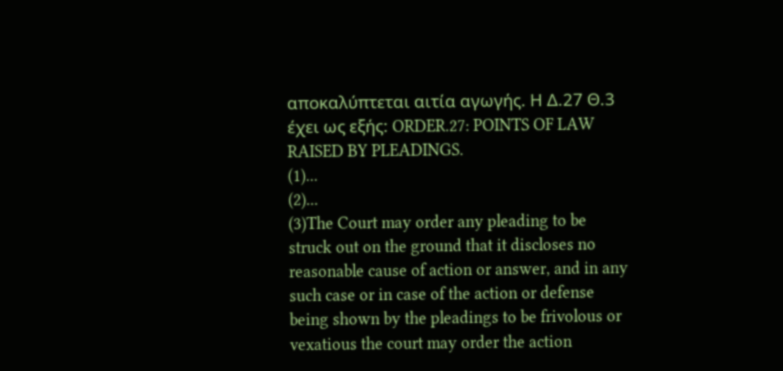αποκαλύπτεται αιτία αγωγής. Η Δ.27 Θ.3 έχει ως εξής: ORDER.27: POINTS OF LAW RAISED BY PLEADINGS.
(1)...
(2)...
(3)The Court may order any pleading to be struck out on the ground that it discloses no reasonable cause of action or answer, and in any such case or in case of the action or defense being shown by the pleadings to be frivolous or vexatious the court may order the action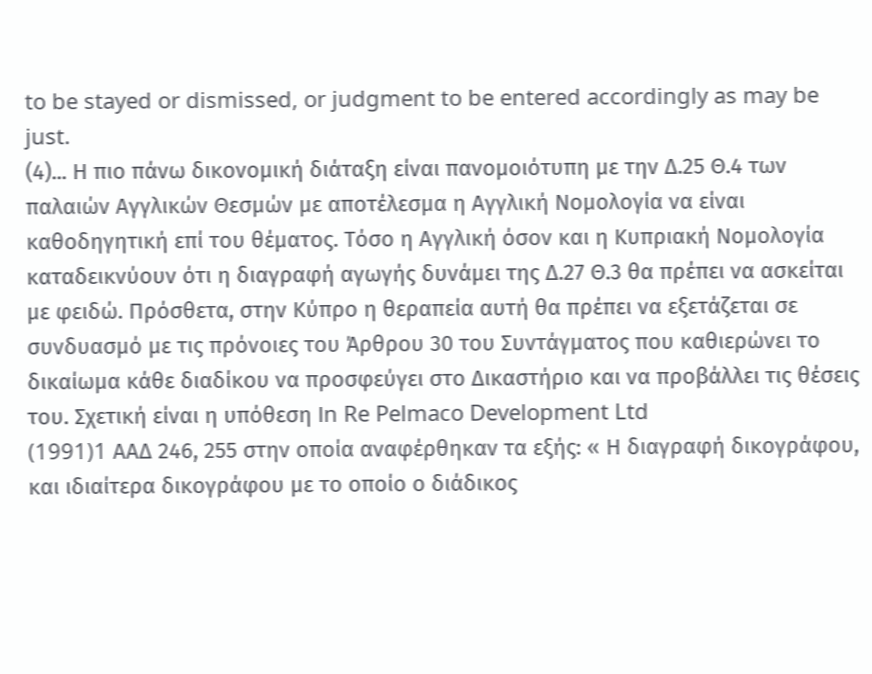to be stayed or dismissed, or judgment to be entered accordingly as may be just.
(4)... Η πιο πάνω δικονομική διάταξη είναι πανομοιότυπη με την Δ.25 Θ.4 των παλαιών Αγγλικών Θεσμών με αποτέλεσμα η Αγγλική Νομολογία να είναι καθοδηγητική επί του θέματος. Τόσο η Αγγλική όσον και η Κυπριακή Νομολογία καταδεικνύουν ότι η διαγραφή αγωγής δυνάμει της Δ.27 Θ.3 θα πρέπει να ασκείται με φειδώ. Πρόσθετα, στην Κύπρο η θεραπεία αυτή θα πρέπει να εξετάζεται σε συνδυασμό με τις πρόνοιες του Άρθρου 30 του Συντάγματος που καθιερώνει το δικαίωμα κάθε διαδίκου να προσφεύγει στο Δικαστήριο και να προβάλλει τις θέσεις του. Σχετική είναι η υπόθεση Ιn Re Pelmaco Development Ltd
(1991)1 AAΔ 246, 255 στην οποία αναφέρθηκαν τα εξής: « Η διαγραφή δικογράφου, και ιδιαίτερα δικογράφου με το οποίο ο διάδικος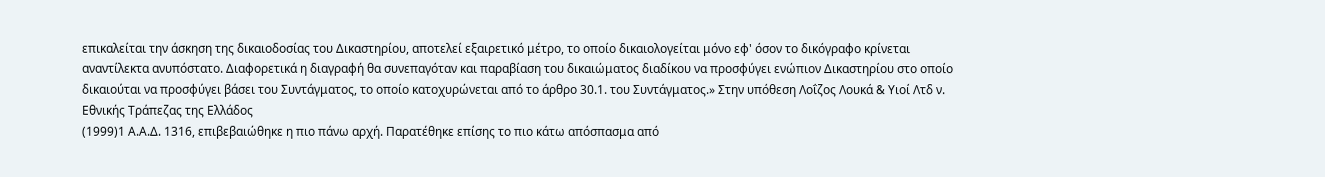επικαλείται την άσκηση της δικαιοδοσίας του Δικαστηρίου, αποτελεί εξαιρετικό μέτρο, το οποίο δικαιολογείται μόνο εφ' όσον το δικόγραφο κρίνεται αναντίλεκτα ανυπόστατο. Διαφορετικά η διαγραφή θα συνεπαγόταν και παραβίαση του δικαιώματος διαδίκου να προσφύγει ενώπιον Δικαστηρίου στο οποίο δικαιούται να προσφύγει βάσει του Συντάγματος, το οποίο κατοχυρώνεται από το άρθρο 30.1. του Συντάγματος.» Στην υπόθεση Λοΐζος Λουκά & Υιοί Λτδ ν. Εθνικής Τράπεζας της Ελλάδος
(1999)1 Α.Α.Δ. 1316, επιβεβαιώθηκε η πιο πάνω αρχή. Παρατέθηκε επίσης το πιο κάτω απόσπασμα από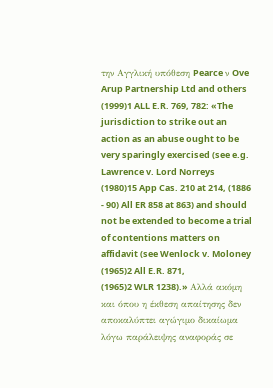την Αγγλική υπόθεση Pearce ν Ove Arup Partnership Ltd and others
(1999)1 ALL E.R. 769, 782: «The jurisdiction to strike out an action as an abuse ought to be very sparingly exercised (see e.g. Lawrence v. Lord Norreys
(1980)15 App Cas. 210 at 214, (1886 - 90) All ER 858 at 863) and should not be extended to become a trial of contentions matters on affidavit (see Wenlock v. Moloney
(1965)2 All E.R. 871,
(1965)2 WLR 1238).» Αλλά ακόμη και όπου η έκθεση απαίτησης δεν αποκαλύπτει αγώγιμο δικαίωμα λόγω παράλειψης αναφοράς σε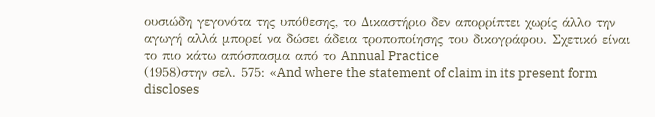ουσιώδη γεγονότα της υπόθεσης, το Δικαστήριο δεν απορρίπτει χωρίς άλλο την αγωγή αλλά μπορεί να δώσει άδεια τροποποίησης του δικογράφου. Σχετικό είναι το πιο κάτω απόσπασμα από το Annual Practice
(1958)στην σελ. 575: «And where the statement of claim in its present form discloses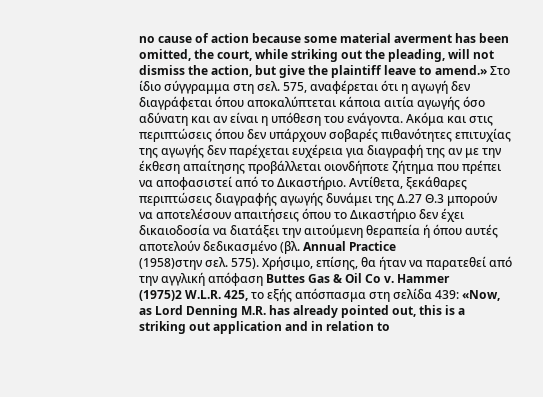no cause of action because some material averment has been omitted, the court, while striking out the pleading, will not dismiss the action, but give the plaintiff leave to amend.» Στο ίδιο σύγγραμμα στη σελ. 575, αναφέρεται ότι η αγωγή δεν διαγράφεται όπου αποκαλύπτεται κάποια αιτία αγωγής όσο αδύνατη και αν είναι η υπόθεση του ενάγοντα. Ακόμα και στις περιπτώσεις όπου δεν υπάρχουν σοβαρές πιθανότητες επιτυχίας της αγωγής δεν παρέχεται ευχέρεια για διαγραφή της αν με την έκθεση απαίτησης προβάλλεται οιονδήποτε ζήτημα που πρέπει να αποφασιστεί από το Δικαστήριο. Αντίθετα, ξεκάθαρες περιπτώσεις διαγραφής αγωγής δυνάμει της Δ.27 Θ.3 μπορούν να αποτελέσουν απαιτήσεις όπου το Δικαστήριο δεν έχει δικαιοδοσία να διατάξει την αιτούμενη θεραπεία ή όπου αυτές αποτελούν δεδικασμένο (βλ. Annual Practice
(1958)στην σελ. 575). Χρήσιμο, επίσης, θα ήταν να παρατεθεί από την αγγλική απόφαση Buttes Gas & Oil Co v. Hammer
(1975)2 W.L.R. 425, το εξής απόσπασμα στη σελίδα 439: «Now, as Lord Denning M.R. has already pointed out, this is a striking out application and in relation to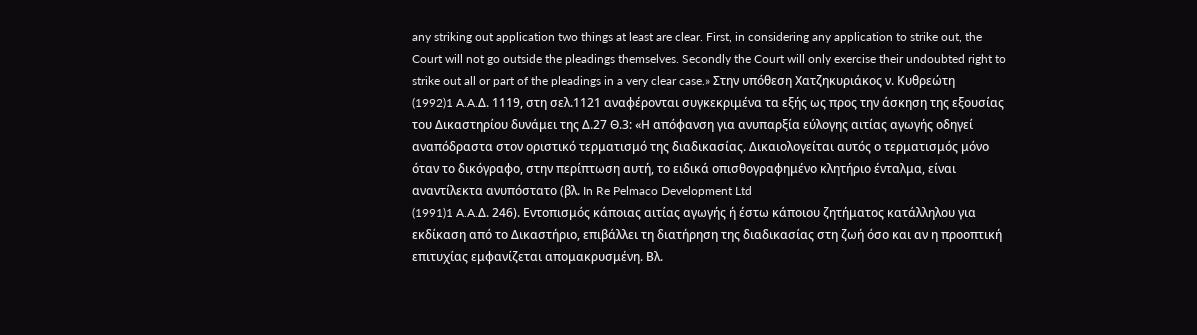any striking out application two things at least are clear. First, in considering any application to strike out, the Court will not go outside the pleadings themselves. Secondly the Court will only exercise their undoubted right to strike out all or part of the pleadings in a very clear case.» Στην υπόθεση Χατζηκυριάκος ν. Κυθρεώτη
(1992)1 A.A.Δ. 1119, στη σελ.1121 αναφέρονται συγκεκριμένα τα εξής ως προς την άσκηση της εξουσίας του Δικαστηρίου δυνάμει της Δ.27 Θ.3: «Η απόφανση για ανυπαρξία εύλογης αιτίας αγωγής οδηγεί αναπόδραστα στον οριστικό τερματισμό της διαδικασίας. Δικαιολογείται αυτός ο τερματισμός μόνο όταν το δικόγραφο, στην περίπτωση αυτή, το ειδικά οπισθογραφημένο κλητήριο ένταλμα, είναι αναντίλεκτα ανυπόστατο (βλ. In Re Pelmaco Development Ltd
(1991)1 A.A.Δ. 246). Εντοπισμός κάποιας αιτίας αγωγής ή έστω κάποιου ζητήματος κατάλληλου για εκδίκαση από το Δικαστήριο, επιβάλλει τη διατήρηση της διαδικασίας στη ζωή όσο και αν η προοπτική επιτυχίας εμφανίζεται απομακρυσμένη. Βλ.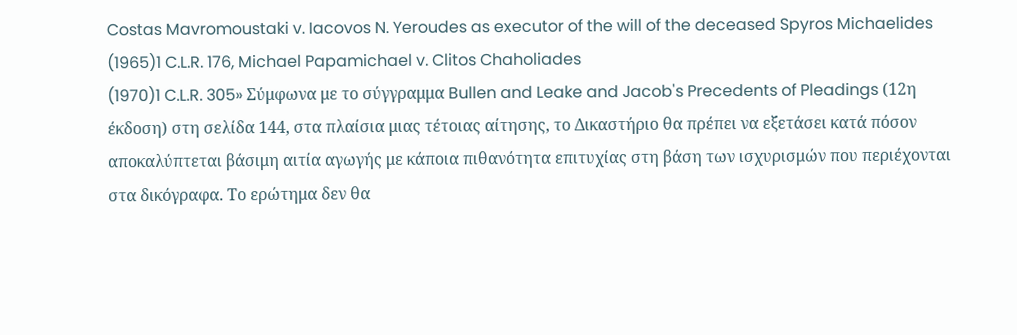Costas Mavromoustaki v. Iacovos N. Yeroudes as executor of the will of the deceased Spyros Michaelides
(1965)1 C.L.R. 176, Michael Papamichael v. Clitos Chaholiades
(1970)1 C.L.R. 305» Σύμφωνα με το σύγγραμμα Bullen and Leake and Jacob's Precedents of Pleadings (12η έκδοση) στη σελίδα 144, στα πλαίσια μιας τέτοιας αίτησης, το Δικαστήριο θα πρέπει να εξετάσει κατά πόσον αποκαλύπτεται βάσιμη αιτία αγωγής με κάποια πιθανότητα επιτυχίας στη βάση των ισχυρισμών που περιέχονται στα δικόγραφα. Το ερώτημα δεν θα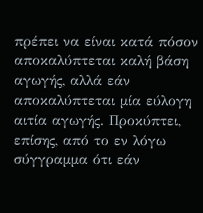πρέπει να είναι κατά πόσον αποκαλύπτεται καλή βάση αγωγής, αλλά εάν αποκαλύπτεται μία εύλογη αιτία αγωγής. Προκύπτει, επίσης, από το εν λόγω σύγγραμμα ότι εάν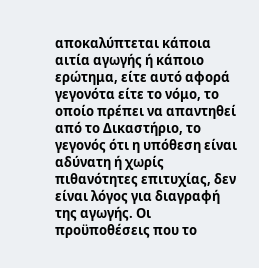αποκαλύπτεται κάποια αιτία αγωγής ή κάποιο ερώτημα, είτε αυτό αφορά γεγονότα είτε το νόμο, το οποίο πρέπει να απαντηθεί από το Δικαστήριο, το γεγονός ότι η υπόθεση είναι αδύνατη ή χωρίς πιθανότητες επιτυχίας, δεν είναι λόγος για διαγραφή της αγωγής. Οι προϋποθέσεις που το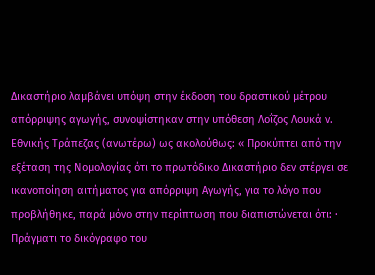Δικαστήριο λαμβάνει υπόψη στην έκδοση του δραστικού μέτρου απόρριψης αγωγής, συνοψίστηκαν στην υπόθεση Λοΐζος Λουκά ν. Εθνικής Τράπεζας (ανωτέρω) ως ακολούθως: « Προκύπτει από την εξέταση της Νομολογίας ότι το πρωτόδικο Δικαστήριο δεν στέργει σε ικανοποίηση αιτήματος για απόρριψη Αγωγής, για το λόγο που προβλήθηκε, παρά μόνο στην περίπτωση που διαπιστώνεται ότι: · Πράγματι το δικόγραφο του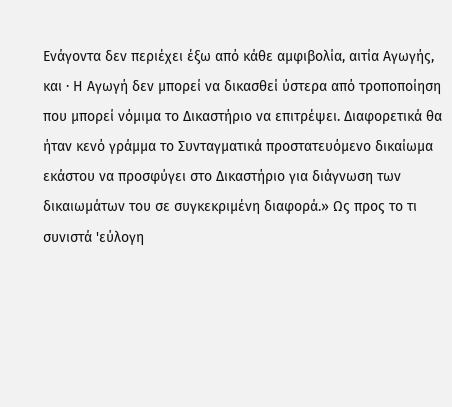Ενάγοντα δεν περιέχει έξω από κάθε αμφιβολία, αιτία Αγωγής, και · Η Αγωγή δεν μπορεί να δικασθεί ύστερα από τροποποίηση που μπορεί νόμιμα το Δικαστήριο να επιτρέψει. Διαφορετικά θα ήταν κενό γράμμα το Συνταγματικά προστατευόμενο δικαίωμα εκάστου να προσφύγει στο Δικαστήριο για διάγνωση των δικαιωμάτων του σε συγκεκριμένη διαφορά.» Ως προς το τι συνιστά 'εύλογη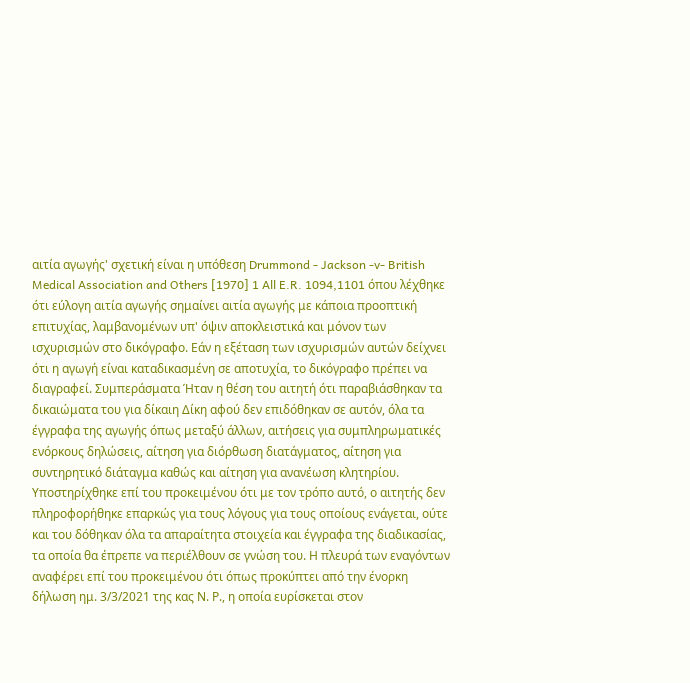αιτία αγωγής' σχετική είναι η υπόθεση Drummond - Jackson -v- British Medical Association and Others [1970] 1 All E.R. 1094,1101 όπου λέχθηκε ότι εύλογη αιτία αγωγής σημαίνει αιτία αγωγής με κάποια προοπτική επιτυχίας, λαμβανομένων υπ' όψιν αποκλειστικά και μόνον των ισχυρισμών στο δικόγραφο. Εάν η εξέταση των ισχυρισμών αυτών δείχνει ότι η αγωγή είναι καταδικασμένη σε αποτυχία, το δικόγραφο πρέπει να διαγραφεί. Συμπεράσματα Ήταν η θέση του αιτητή ότι παραβιάσθηκαν τα δικαιώματα του για δίκαιη Δίκη αφού δεν επιδόθηκαν σε αυτόν, όλα τα έγγραφα της αγωγής όπως μεταξύ άλλων, αιτήσεις για συμπληρωματικές ενόρκους δηλώσεις, αίτηση για διόρθωση διατάγματος, αίτηση για συντηρητικό διάταγμα καθώς και αίτηση για ανανέωση κλητηρίου. Υποστηρίχθηκε επί του προκειμένου ότι με τον τρόπο αυτό, ο αιτητής δεν πληροφορήθηκε επαρκώς για τους λόγους για τους οποίους ενάγεται, ούτε και του δόθηκαν όλα τα απαραίτητα στοιχεία και έγγραφα της διαδικασίας, τα οποία θα έπρεπε να περιέλθουν σε γνώση του. Η πλευρά των εναγόντων αναφέρει επί του προκειμένου ότι όπως προκύπτει από την ένορκη δήλωση ημ. 3/3/2021 της κας Ν. Ρ., η οποία ευρίσκεται στον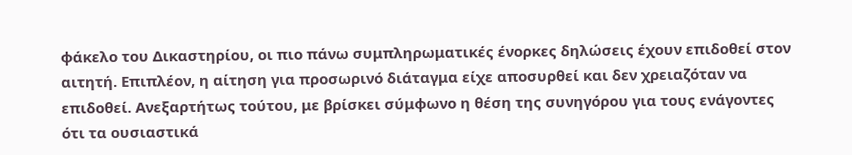φάκελο του Δικαστηρίου, οι πιο πάνω συμπληρωματικές ένορκες δηλώσεις έχουν επιδοθεί στον αιτητή. Επιπλέον, η αίτηση για προσωρινό διάταγμα είχε αποσυρθεί και δεν χρειαζόταν να επιδοθεί. Ανεξαρτήτως τούτου, με βρίσκει σύμφωνο η θέση της συνηγόρου για τους ενάγοντες ότι τα ουσιαστικά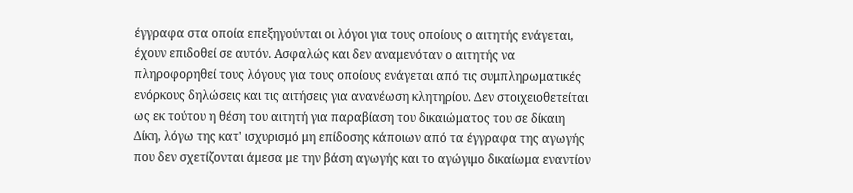έγγραφα στα οποία επεξηγούνται οι λόγοι για τους οποίους ο αιτητής ενάγεται, έχουν επιδοθεί σε αυτόν. Ασφαλώς και δεν αναμενόταν ο αιτητής να πληροφορηθεί τους λόγους για τους οποίους ενάγεται από τις συμπληρωματικές ενόρκους δηλώσεις και τις αιτήσεις για ανανέωση κλητηρίου. Δεν στοιχειοθετείται ως εκ τούτου η θέση του αιτητή για παραβίαση του δικαιώματος του σε δίκαιη Δίκη, λόγω της κατ' ισχυρισμό μη επίδοσης κάποιων από τα έγγραφα της αγωγής που δεν σχετίζονται άμεσα με την βάση αγωγής και το αγώγιμο δικαίωμα εναντίον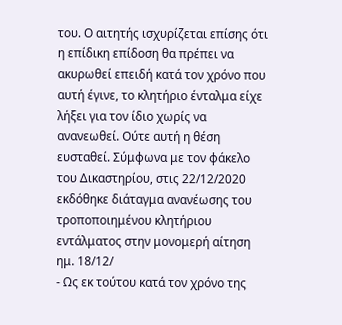του. Ο αιτητής ισχυρίζεται επίσης ότι η επίδικη επίδοση θα πρέπει να ακυρωθεί επειδή κατά τον χρόνο που αυτή έγινε, το κλητήριο ένταλμα είχε λήξει για τον ίδιο χωρίς να ανανεωθεί. Ούτε αυτή η θέση ευσταθεί. Σύμφωνα με τον φάκελο του Δικαστηρίου, στις 22/12/2020 εκδόθηκε διάταγμα ανανέωσης του τροποποιημένου κλητήριου εντάλματος στην μονομερή αίτηση ημ. 18/12/
- Ως εκ τούτου κατά τον χρόνο της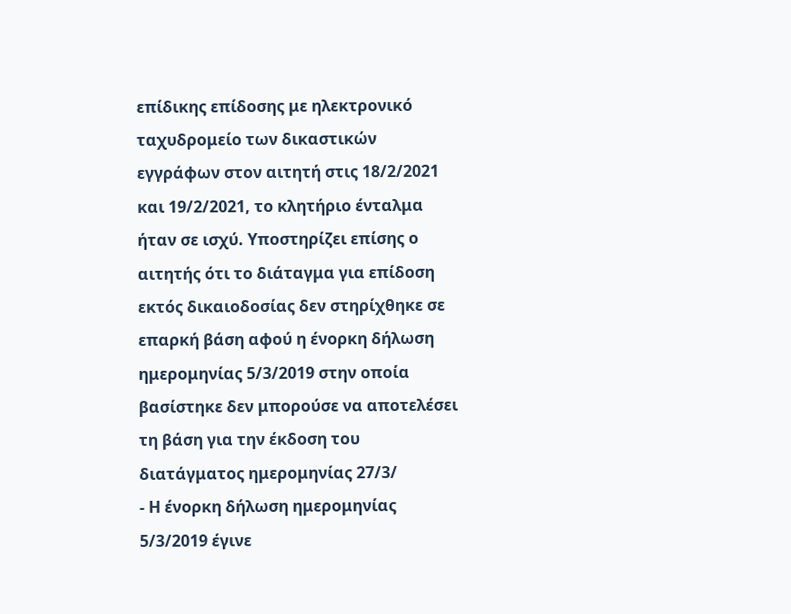επίδικης επίδοσης με ηλεκτρονικό ταχυδρομείο των δικαστικών εγγράφων στον αιτητή στις 18/2/2021 και 19/2/2021, το κλητήριο ένταλμα ήταν σε ισχύ. Υποστηρίζει επίσης ο αιτητής ότι το διάταγμα για επίδοση εκτός δικαιοδοσίας δεν στηρίχθηκε σε επαρκή βάση αφού η ένορκη δήλωση ημερομηνίας 5/3/2019 στην οποία βασίστηκε δεν μπορούσε να αποτελέσει τη βάση για την έκδοση του διατάγματος ημερομηνίας 27/3/
- Η ένορκη δήλωση ημερομηνίας 5/3/2019 έγινε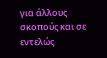για άλλους σκοπούς και σε εντελώς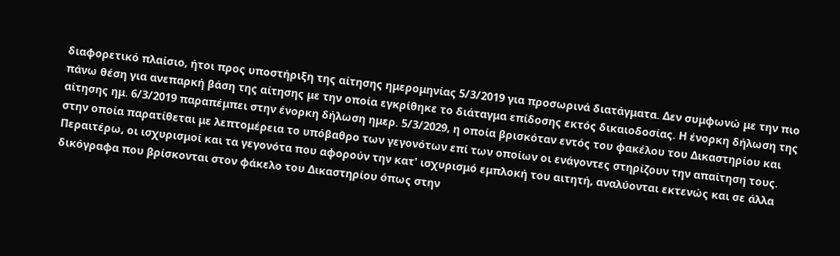διαφορετικό πλαίσιο, ήτοι προς υποστήριξη της αίτησης ημερομηνίας 5/3/2019 για προσωρινά διατάγματα. Δεν συμφωνώ με την πιο πάνω θέση για ανεπαρκή βάση της αίτησης με την οποία εγκρίθηκε το διάταγμα επίδοσης εκτός δικαιοδοσίας. Η ένορκη δήλωση της αίτησης ημ. 6/3/2019 παραπέμπει στην ένορκη δήλωση ημερ. 5/3/2029, η οποία βρισκόταν εντός του φακέλου του Δικαστηρίου και στην οποία παρατίθεται με λεπτομέρεια το υπόβαθρο των γεγονότων επί των οποίων οι ενάγοντες στηρίζουν την απαίτηση τους. Περαιτέρω, οι ισχυρισμοί και τα γεγονότα που αφορούν την κατ' ισχυρισμό εμπλοκή του αιτητή, αναλύονται εκτενώς και σε άλλα δικόγραφα που βρίσκονται στον φάκελο του Δικαστηρίου όπως στην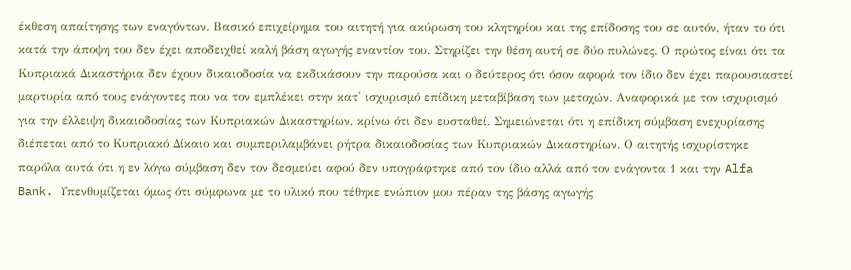έκθεση απαίτησης των εναγόντων. Βασικό επιχείρημα του αιτητή για ακύρωση του κλητηρίου και της επίδοσης του σε αυτόν, ήταν το ότι κατά την άποψη του δεν έχει αποδειχθεί καλή βάση αγωγής εναντίον του. Στηρίζει την θέση αυτή σε δύο πυλώνες. Ο πρώτος είναι ότι τα Κυπριακά Δικαστήρια δεν έχουν δικαιοδοσία να εκδικάσουν την παρούσα και ο δεύτερος ότι όσον αφορά τον ίδιο δεν έχει παρουσιαστεί μαρτυρία από τους ενάγοντες που να τον εμπλέκει στην κατ' ισχυρισμό επίδικη μεταβίβαση των μετοχών. Αναφορικά με τον ισχυρισμό για την έλλειψη δικαιοδοσίας των Κυπριακών Δικαστηρίων, κρίνω ότι δεν ευσταθεί. Σημειώνεται ότι η επίδικη σύμβαση ενεχυρίασης διέπεται από το Κυπριακό Δίκαιο και συμπεριλαμβάνει ρήτρα δικαιοδοσίας των Κυπριακών Δικαστηρίων. Ο αιτητής ισχυρίστηκε παρόλα αυτά ότι η εν λόγω σύμβαση δεν τον δεσμεύει αφού δεν υπογράφτηκε από τον ίδιο αλλά από τον ενάγοντα 1 και την Alfa Bank. Υπενθυμίζεται όμως ότι σύμφωνα με το υλικό που τέθηκε ενώπιον μου πέραν της βάσης αγωγής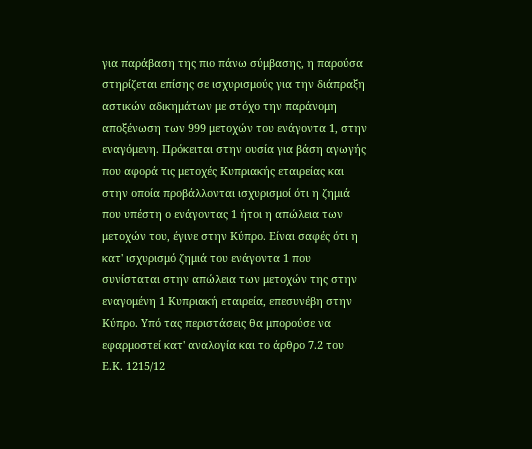για παράβαση της πιο πάνω σύμβασης, η παρούσα στηρίζεται επίσης σε ισχυρισμούς για την διάπραξη αστικών αδικημάτων με στόχο την παράνομη αποξένωση των 999 μετοχών του ενάγοντα 1, στην εναγόμενη. Πρόκειται στην ουσία για βάση αγωγής που αφορά τις μετοχές Κυπριακής εταιρείας και στην οποία προβάλλονται ισχυρισμοί ότι η ζημιά που υπέστη ο ενάγοντας 1 ήτοι η απώλεια των μετοχών του, έγινε στην Κύπρο. Είναι σαφές ότι η κατ' ισχυρισμό ζημιά του ενάγοντα 1 που συνίσταται στην απώλεια των μετοχών της στην εναγομένη 1 Κυπριακή εταιρεία, επεσυνέβη στην Κύπρο. Υπό τας περιστάσεις θα μπορούσε να εφαρμοστεί κατ' αναλογία και το άρθρο 7.2 του Ε.Κ. 1215/12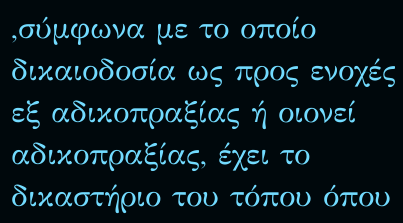,σύμφωνα με το οποίο δικαιοδοσία ως προς ενοχές εξ αδικοπραξίας ή οιονεί αδικοπραξίας, έχει το δικαστήριο του τόπου όπου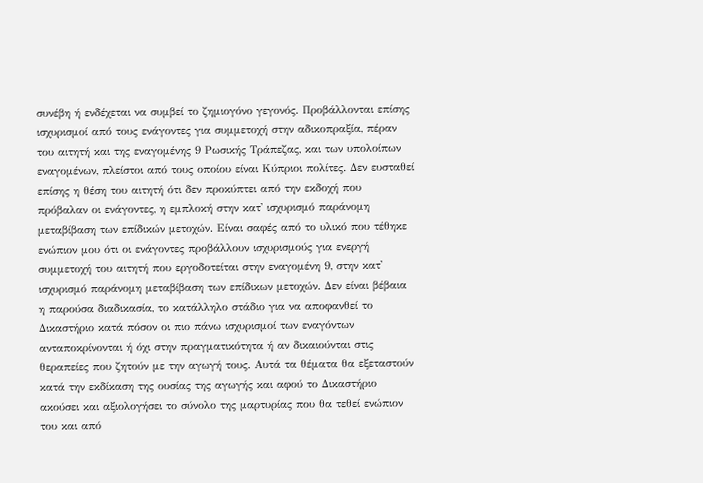συνέβη ή ενδέχεται να συμβεί το ζημιογόνο γεγονός. Προβάλλονται επίσης ισχυρισμοί από τους ενάγοντες για συμμετοχή στην αδικοπραξία, πέραν του αιτητή και της εναγομένης 9 Ρωσικής Τράπεζας, και των υπολοίπων εναγομένων, πλείστοι από τους οποίου είναι Κύπριοι πολίτες. Δεν ευσταθεί επίσης η θέση του αιτητή ότι δεν προκύπτει από την εκδοχή που πρόβαλαν οι ενάγοντες, η εμπλοκή στην κατ' ισχυρισμό παράνομη μεταβίβαση των επίδικών μετοχών. Είναι σαφές από το υλικό που τέθηκε ενώπιον μου ότι οι ενάγοντες προβάλλουν ισχυρισμούς για ενεργή συμμετοχή του αιτητή που εργοδοτείται στην εναγομένη 9, στην κατ' ισχυρισμό παράνομη μεταβίβαση των επίδικων μετοχών. Δεν είναι βέβαια η παρούσα διαδικασία, το κατάλληλο στάδιο για να αποφανθεί το Δικαστήριο κατά πόσον οι πιο πάνω ισχυρισμοί των εναγόντων ανταποκρίνονται ή όχι στην πραγματικότητα ή αν δικαιούνται στις θεραπείες που ζητούν με την αγωγή τους. Αυτά τα θέματα θα εξεταστούν κατά την εκδίκαση της ουσίας της αγωγής και αφού το Δικαστήριο ακούσει και αξιολογήσει το σύνολο της μαρτυρίας που θα τεθεί ενώπιον του και από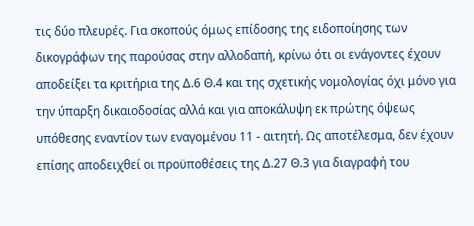τις δύο πλευρές. Για σκοπούς όμως επίδοσης της ειδοποίησης των δικογράφων της παρούσας στην αλλοδαπή, κρίνω ότι οι ενάγοντες έχουν αποδείξει τα κριτήρια της Δ.6 Θ.4 και της σχετικής νομολογίας όχι μόνο για την ύπαρξη δικαιοδοσίας αλλά και για αποκάλυψη εκ πρώτης όψεως υπόθεσης εναντίον των εναγομένου 11 - αιτητή. Ως αποτέλεσμα, δεν έχουν επίσης αποδειχθεί οι προϋποθέσεις της Δ.27 Θ.3 για διαγραφή του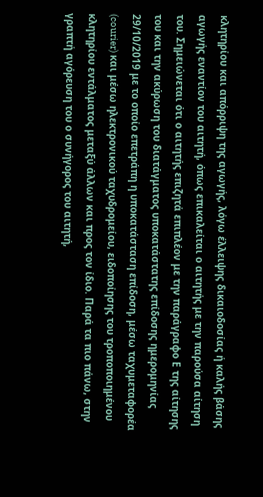κλητηρίου και απόρριψη της αγωγής, λόγω έλλειψης δικαιοδοσίας ή καλής βάσης αγωγής εναντίον του αιτητή, όπως επικαλείται ο αιτητής με την παρούσα αίτηση του. Σημειώνεται ότι ο αιτητής επιζητά επιπλέον με την παράγραφο Ε της αίτησης του και την ακύρωση του διατάγματος υποκατάστατης επίδοσης ημερομηνίας 29/10/2019 με το οποίο επετράπη η υποκατάσταση επίδοση, μέσω ταχυμεταφορέα (courier) και μέσω ηλεκτρονικού ταχυδρομείου, ειδοποίησης του τροποποιημένου κλητηρίου εντάλματος μεταξύ άλλων και προς τον ίδιο. Παρά τα πιο πάνω, στην γραπτή αγόρευση του ο συνήγορος του αιτητή,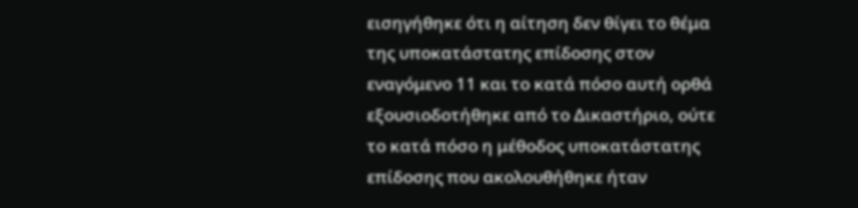εισηγήθηκε ότι η αίτηση δεν θίγει το θέμα της υποκατάστατης επίδοσης στον εναγόμενο 11 και το κατά πόσο αυτή ορθά εξουσιοδοτήθηκε από το Δικαστήριο, ούτε το κατά πόσο η μέθοδος υποκατάστατης επίδοσης που ακολουθήθηκε ήταν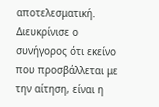αποτελεσματική. Διευκρίνισε ο συνήγορος ότι εκείνο που προσβάλλεται με την αίτηση, είναι η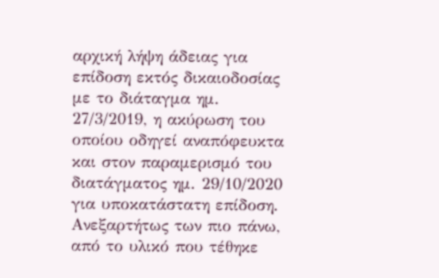αρχική λήψη άδειας για επίδοση εκτός δικαιοδοσίας με το διάταγμα ημ. 27/3/2019, η ακύρωση του οποίου οδηγεί αναπόφευκτα και στον παραμερισμό του διατάγματος ημ. 29/10/2020 για υποκατάστατη επίδοση. Ανεξαρτήτως των πιο πάνω, από το υλικό που τέθηκε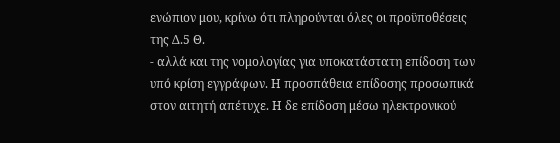ενώπιον μου, κρίνω ότι πληρούνται όλες οι προϋποθέσεις της Δ.5 Θ.
- αλλά και της νομολογίας για υποκατάστατη επίδοση των υπό κρίση εγγράφων. Η προσπάθεια επίδοσης προσωπικά στον αιτητή απέτυχε. Η δε επίδοση μέσω ηλεκτρονικού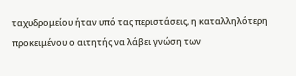ταχυδρομείου ήταν υπό τας περιστάσεις, η καταλληλότερη προκειμένου ο αιτητής να λάβει γνώση των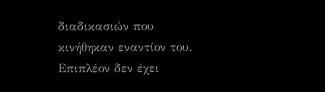διαδικασιών που κινήθηκαν εναντίον του. Επιπλέον δεν έχει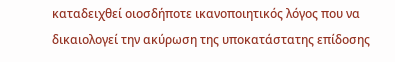καταδειχθεί οιοσδήποτε ικανοποιητικός λόγος που να δικαιολογεί την ακύρωση της υποκατάστατης επίδοσης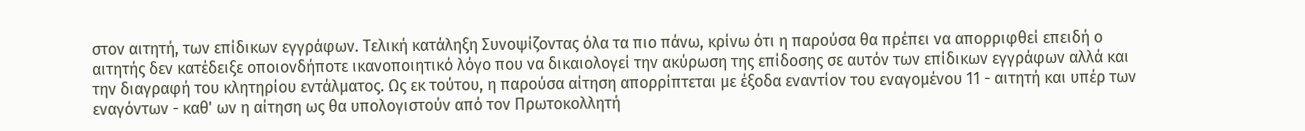στον αιτητή, των επίδικων εγγράφων. Τελική κατάληξη Συνοψίζοντας όλα τα πιο πάνω, κρίνω ότι η παρούσα θα πρέπει να απορριφθεί επειδή ο αιτητής δεν κατέδειξε οποιονδήποτε ικανοποιητικό λόγο που να δικαιολογεί την ακύρωση της επίδοσης σε αυτόν των επίδικων εγγράφων αλλά και την διαγραφή του κλητηρίου εντάλματος. Ως εκ τούτου, η παρούσα αίτηση απορρίπτεται με έξοδα εναντίον του εναγομένου 11 - αιτητή και υπέρ των εναγόντων - καθ' ων η αίτηση ως θα υπολογιστούν από τον Πρωτοκολλητή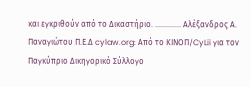και εγκριθούν από το Δικαστήριο. ............. Αλέξανδρος Α. Παναγιώτου Π.Ε.Δ cylaw.org: Από το ΚΙΝOΠ/CyLii για τον Παγκύπριο Δικηγορικό Σύλλογο